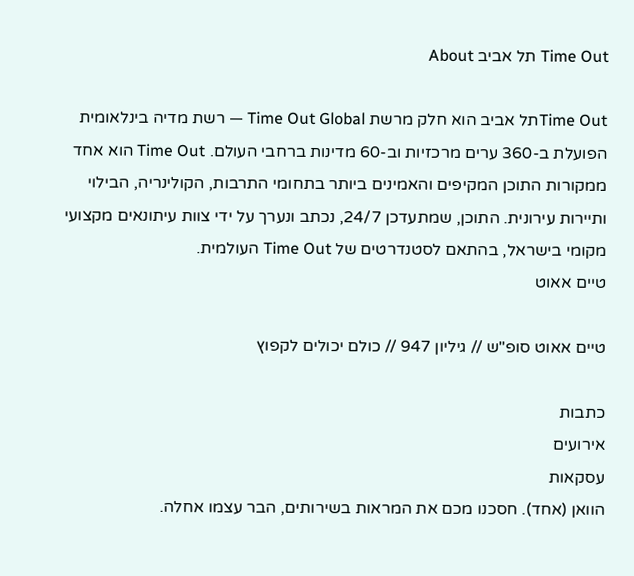Time Out תל אביב About

Time Outתל אביב הוא חלק מרשת Time Out Global — רשת מדיה בינלאומית הפועלת ב-360 ערים מרכזיות וב-60 מדינות ברחבי העולם. Time Out הוא אחד ממקורות התוכן המקיפים והאמינים ביותר בתחומי התרבות, הקולינריה, הבילוי ותיירות עירונית. התוכן, שמתעדכן 24/7, נכתב ונערך על ידי צוות עיתונאים מקצועי מקומי בישראל, בהתאם לסטנדרטים של Time Out העולמית.
טיים אאוט

טיים אאוט סופ"ש // גיליון 947 // כולם יכולים לקפוץ

כתבות
אירועים
עסקאות
הוואן (אחד). חסכנו מכם את המראות בשירותים, הבר עצמו אחלה.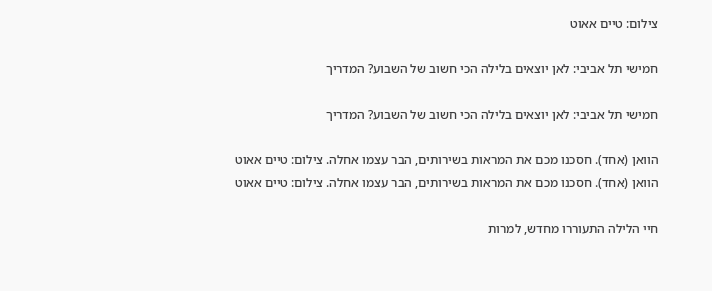צילום: טיים אאוט

חמישי תל אביבי: לאן יוצאים בלילה הכי חשוב של השבוע? המדריך

חמישי תל אביבי: לאן יוצאים בלילה הכי חשוב של השבוע? המדריך

הוואן (אחד). חסכנו מכם את המראות בשירותים, הבר עצמו אחלה. צילום: טיים אאוט
הוואן (אחד). חסכנו מכם את המראות בשירותים, הבר עצמו אחלה. צילום: טיים אאוט

חיי הלילה התעוררו מחדש, למרות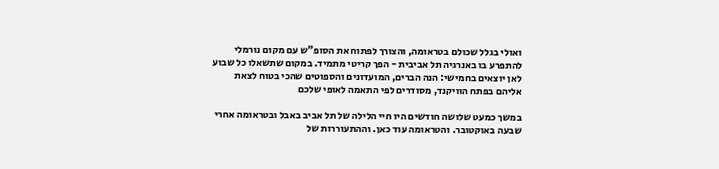ואולי בגלל שכולם בטראומה, והצורך לפתוח את הסופ"ש עם מקום נורמלי להתפרע בו באנרגיה תל אביבית - הפך קריטי מתמיד. במקום שתשאלו כל שבוע לאן יוצאים בחמישי: הנה הברים, המועדונים והספוטים שהכי בטוח לצאת אליהם בפתח הוויקנד, מסודרים לפי התאמה לאופי שלכם

במשך כמעט שלושה חודשים היו חיי הלילה של תל אביב באבל ובטראומה אחרי שבעה באוקטובר. והטראומה עוד כאן. וההתעוררות של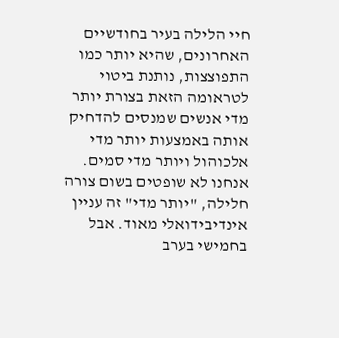חיי הלילה בעיר בחודשיים האחרונים, שהיא יותר כמו התפוצצות, נותנת ביטוי לטראומה הזאת בצורת יותר מדי אנשים שמנסים להדחיק אותה באמצעות יותר מדי אלכוהול ויותר מדי סמים. אנחנו לא שופטים בשום צורה חלילה, "יותר מדי" זה עניין אינדיבידואלי מאוד. אבל בחמישי בערב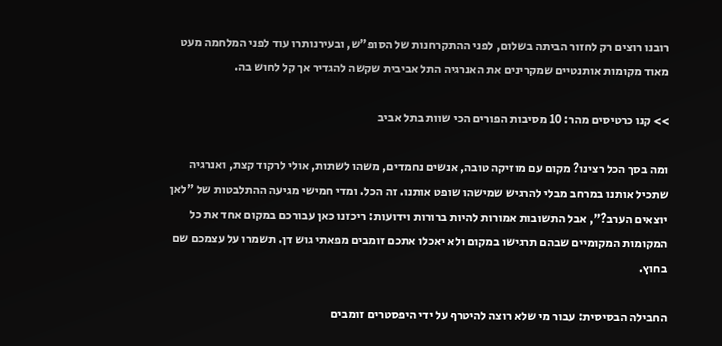רובנו רוצים רק לחזור הביתה בשלום, לפני ההתקרחנות של הסופ"ש, ובעירנותרו עוד לפני המלחמה מעט מאוד מקומות אותנטיים שמקרינים את האנרגיה התל אביבית שקשה להגדיר אך קל לחוש בה.

>> קנו כרטיסים מהר: 10 מסיבות הפורים הכי שוות בתל אביב

ומה בסך הכל רצינו? מקום עם מוזיקה טובה, אנשים נחמדים, משהו לשתות, אולי לרקוד קצת, ואנרגיה שתכיל אותנו במרחב מבלי להרגיש שמישהו שופט אותנו. זה הכל. ומדי חמישי מגיעה ההתלבטות של "לאן יוצאים הערב?", אבל התשובות אמורות להיות ברורות וידועות: ריכזנו כאן עבורכם במקום אחד את כל המקומות המקומיים שבהם תרגישו במקום ולא יאכלו אתכם זומבים מפאתי גוש דן. תשמרו על עצמכם שם בחוץ.

החבילה הבסיסית: עבור מי שלא רוצה להיטרף על ידי היפסטרים זומבים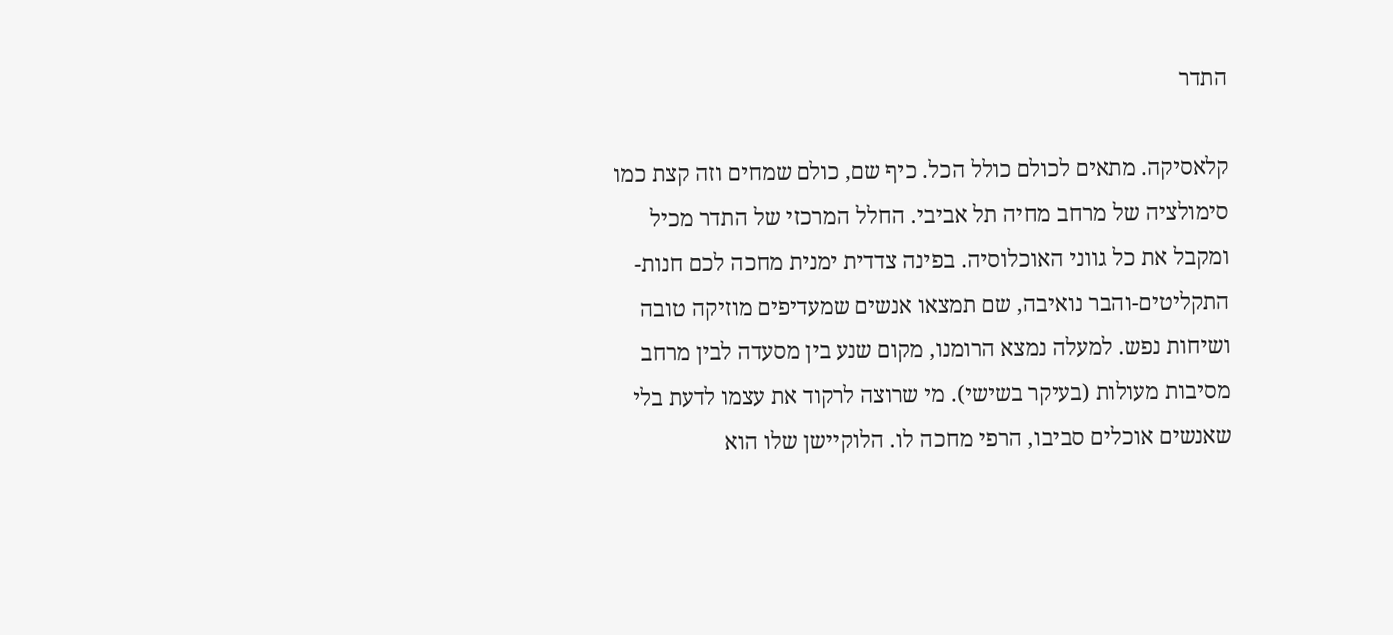התדר

קלאסיקה. מתאים לכולם כולל הכל. כיף שם, כולם שמחים וזה קצת כמו סימולציה של מרחב מחיה תל אביבי. החלל המרכזי של התדר מכיל ומקבל את כל גווני האוכלוסיה. בפינה צדדית ימנית מחכה לכם חנות-התקליטים-והבר נואיבה, שם תמצאו אנשים שמעדיפים מוזיקה טובה ושיחות נפש. למעלה נמצא הרומנו, מקום שנע בין מסעדה לבין מרחב מסיבות מעולות (בעיקר בשישי). מי שרוצה לרקוד את עצמו לדעת בלי שאנשים אוכלים סביבו, הרפי מחכה לו. הלוקיישן שלו הוא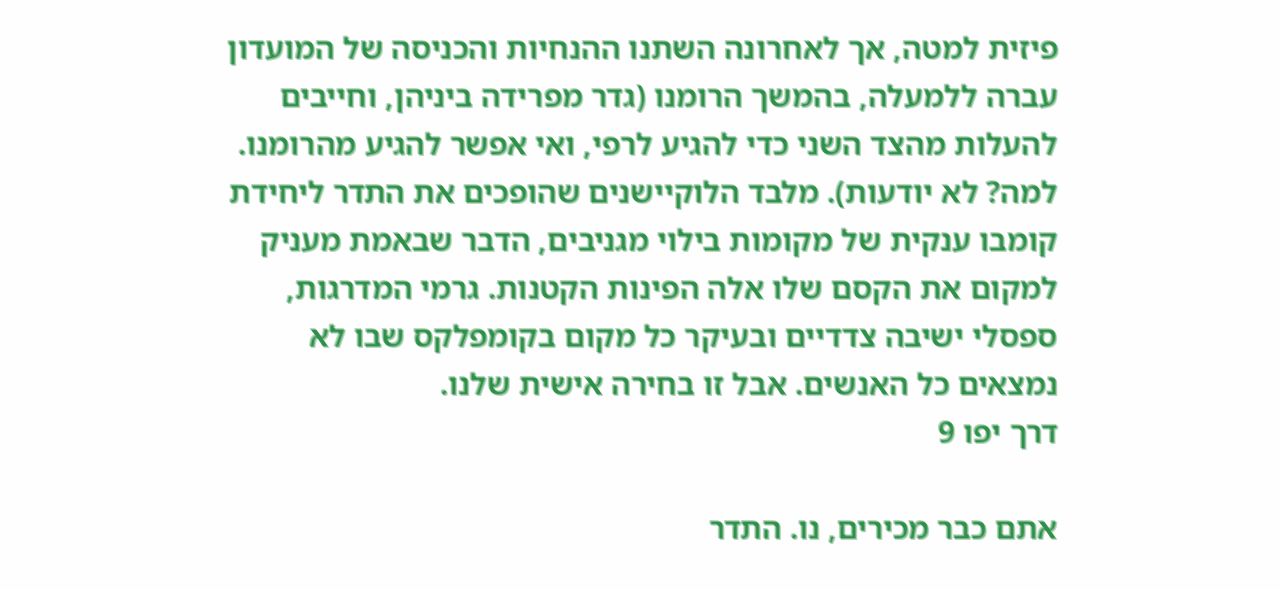פיזית למטה, אך לאחרונה השתנו ההנחיות והכניסה של המועדון עברה ללמעלה, בהמשך הרומנו (גדר מפרידה ביניהן, וחייבים להעלות מהצד השני כדי להגיע לרפי, ואי אפשר להגיע מהרומנו. למה? לא יודעות). מלבד הלוקיישנים שהופכים את התדר ליחידת קומבו ענקית של מקומות בילוי מגניבים, הדבר שבאמת מעניק למקום את הקסם שלו אלה הפינות הקטנות. גרמי המדרגות, ספסלי ישיבה צדדיים ובעיקר כל מקום בקומפלקס שבו לא נמצאים כל האנשים. אבל זו בחירה אישית שלנו.
דרך יפו 9

אתם כבר מכירים, נו. התדר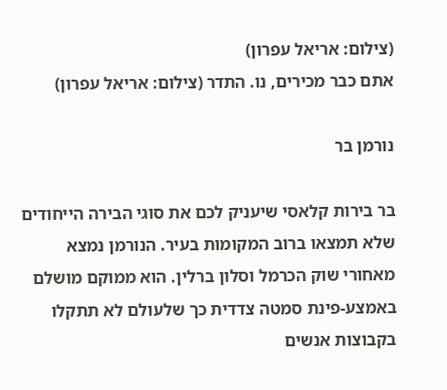(צילום: אריאל עפרון)
אתם כבר מכירים, נו. התדר (צילום: אריאל עפרון)

נורמן בר

בר בירות קלאסי שיעניק לכם את סוגי הבירה הייחודים שלא תמצאו ברוב המקומות בעיר. הנורמן נמצא מאחורי שוק הכרמל וסלון ברלין. הוא ממוקם מושלם באמצע-פינת סמטה צדדית כך שלעולם לא תתקלו בקבוצות אנשים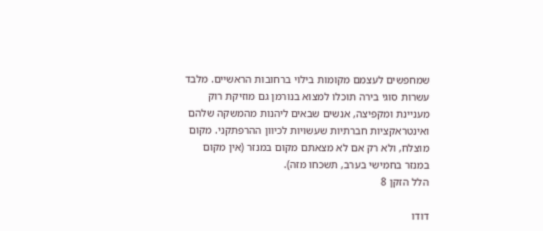שמחפשים לעצמם מקומות בילוי ברחובות הראשיים. מלבד עשרות סוגי בירה תוכלו למצוא בנורמן גם מוזיקת רוק מעניינת ומקפיצה, אנשים שבאים ליהנות מהמשקה שלהם ואינטראקציות חברתיות שעשויות לכיוון ההרפתקני. מקום מוצלח, ולא רק אם לא מצאתם מקום במנזר (אין מקום במנזר בחמישי בערב, תשכחו מזה).
הלל הזקן 8

דודו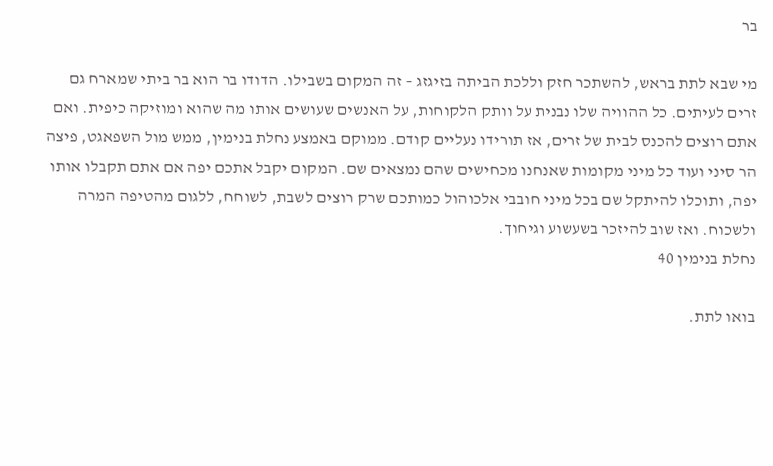בר

מי שבא לתת בראש, להשתכר חזק וללכת הביתה בזיגזג – זה המקום בשבילו. הדודו בר הוא בר ביתי שמארח גם זרים לעיתים. כל ההוויה שלו נבנית על וותק הלקוחות, על האנשים שעושים אותו מה שהוא ומוזיקה כיפית. ואם אתם רוצים להכנס לבית של זרים, אז תורידו נעליים קודם. ממוקם באמצע נחלת בנימין, ממש מול השפאגט, פיצה הר סיני ועוד כל מיני מקומות שאנחנו מכחישים שהם נמצאים שם. המקום יקבל אתכם יפה אם אתם תקבלו אותו יפה, ותוכלו להיתקל שם בכל מיני חובבי אלכוהול כמותכם שרק רוצים לשבת, לשוחח, ללגום מהטיפה המרה ולשכוח. ואז שוב להיזכר בשעשוע וגיחוך.
נחלת בנימין 40

בואו לתת.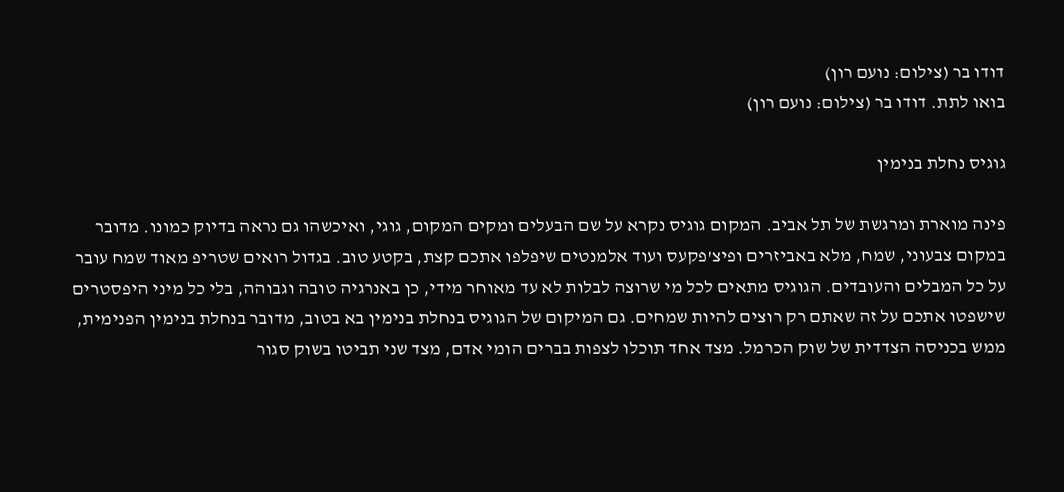דודו בר (צילום: נועם רון)
בואו לתת. דודו בר (צילום: נועם רון)

גוגיס נחלת בנימין

פינה מוארת ומרגשת של תל אביב. המקום גוגיס נקרא על שם הבעלים ומקים המקום, גוגי, ואיכשהו גם נראה בדיוק כמונו. מדובר במקום צבעוני, שמח, מלא באביזרים ופיצ'פקעס ועוד אלמנטים שיפלפו אתכם קצת, בקטע טוב. בגדול רואים שטריפ מאוד שמח עובר על כל המבלים והעובדים. הגוגיס מתאים לכל מי שרוצה לבלות לא עד מאוחר מידי, כן באנרגיה טובה וגבוהה, בלי כל מיני היפסטרים שישפטו אתכם על זה שאתם רק רוצים להיות שמחים. גם המיקום של הגוגיס בנחלת בנימין בא בטוב, מדובר בנחלת בנימין הפנימית, ממש בכניסה הצדדית של שוק הכרמל. מצד אחד תוכלו לצפות בברים הומי אדם, מצד שני תביטו בשוק סגור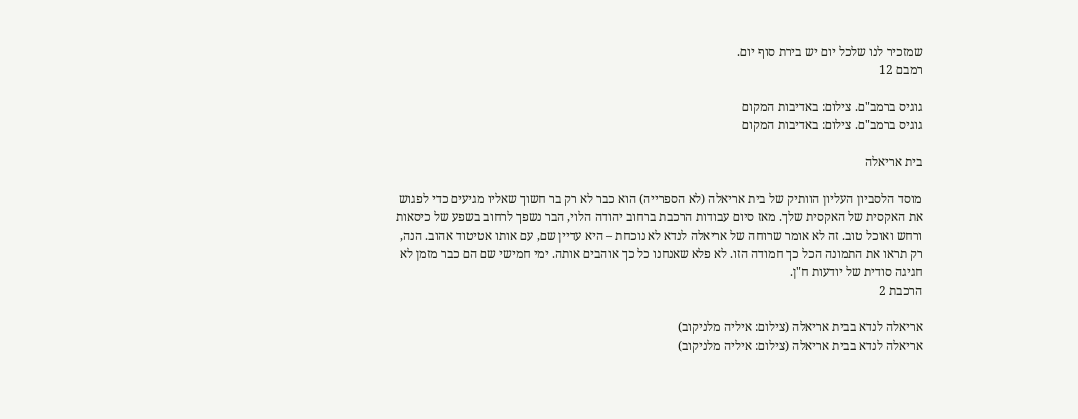שמזכיר לנו שלכל יום יש בירת סוף יום.
רמבם 12

גוגיס ברמב"ם. צילום: באדיבות המקום
גוגיס ברמב"ם. צילום: באדיבות המקום

בית אריאלה

מוסד הלסביון העליון הוותיק של בית אריאלה (לא הספרייה) הוא כבר לא רק בר חשוך שאליו מגיעים כדי לפגוש את האקסית של האקסית שלך. מאז סיום עבודות הרכבת ברחוב יהודה הלוי, הבר נשפך לרחוב בשפע של כיסאות ורחש ואוכל טוב. זה לא אומר שרוחה של אריאלה לנדא לא נוכחת – היא עדיין שם, עם אותו אטיטוד אהוב. הנה, רק תראו את התמונה הכל כך חמודה הזו. לא פלא שאנחנו כל כך אוהבים אותה. ימי חמישי שם הם כבר מזמן לא חגיגה סודית של יודעות ח"ן.
הרכבת 2

אריאלה לנדא בבית אריאלה (צילום: איליה מלניקוב)
אריאלה לנדא בבית אריאלה (צילום: איליה מלניקוב)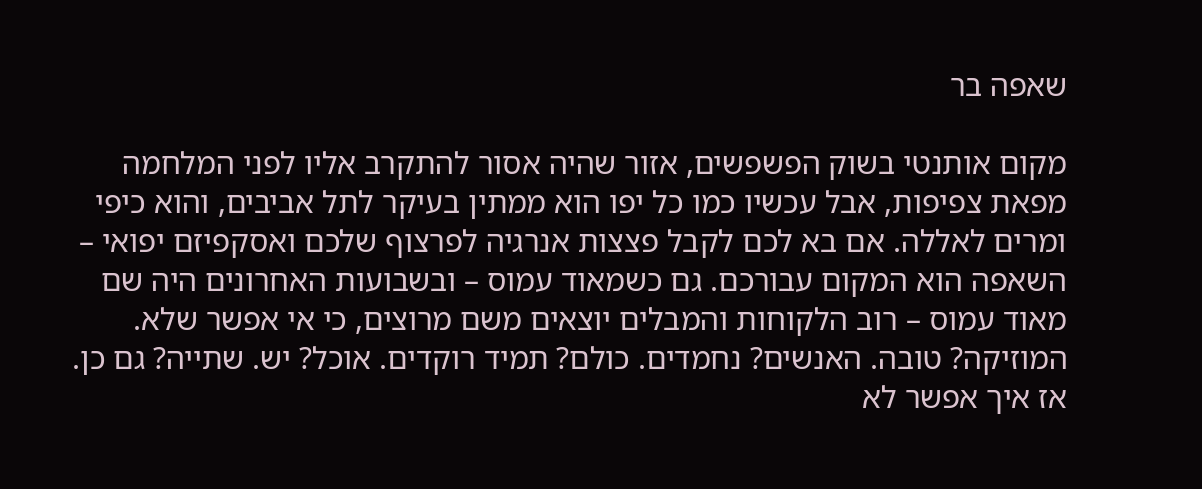שאפה בר

מקום אותנטי בשוק הפשפשים, אזור שהיה אסור להתקרב אליו לפני המלחמה מפאת צפיפות, אבל עכשיו כמו כל יפו הוא ממתין בעיקר לתל אביבים, והוא כיפי ומרים לאללה. אם בא לכם לקבל פצצות אנרגיה לפרצוף שלכם ואסקפיזם יפואי – השאפה הוא המקום עבורכם. גם כשמאוד עמוס – ובשבועות האחרונים היה שם מאוד עמוס – רוב הלקוחות והמבלים יוצאים משם מרוצים, כי אי אפשר שלא. המוזיקה? טובה. האנשים? נחמדים. כולם? תמיד רוקדים. אוכל? יש. שתייה? גם כן. אז איך אפשר לא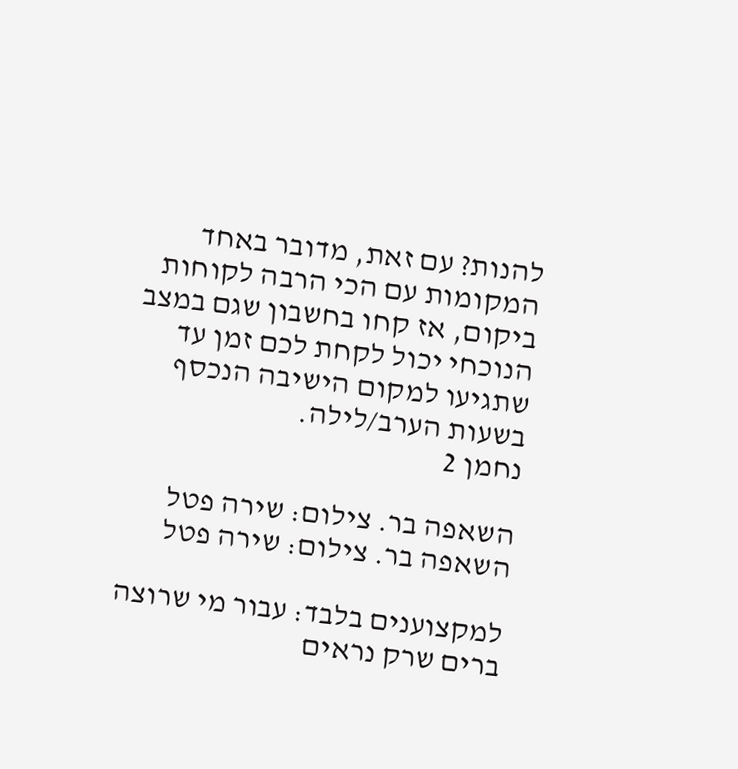להנות? עם זאת, מדובר באחד המקומות עם הכי הרבה לקוחות ביקום, אז קחו בחשבון שגם במצב הנוכחי יכול לקחת לכם זמן עד שתגיעו למקום הישיבה הנכסף בשעות הערב/לילה.
נחמן 2

השאפה בר. צילום: שירה פטל
השאפה בר. צילום: שירה פטל

למקצוענים בלבד: עבור מי שרוצה ברים שרק נראים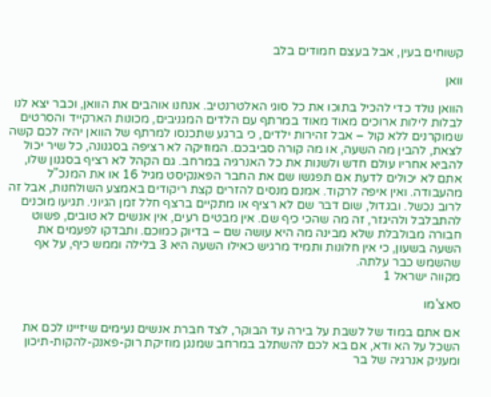קשוחים בעין, אבל בעצם חמודים בלב

וואן

הוואן נולד כדי להכיל בתוכו את כל סוגי האלטרנטיב. אנחנו אוהבים את הוואן, וכבר יצא לנו לבלות לילות ארוכים מאוד מאוד במרתף עם הלדים המגניבים, מכונות הארקייד והסרטים שמוקרנים ללא קול – אבל זהירות ילדים, כי ברגע שתכנסו למרתף של הוואן יהיה לכם קשה לצאת, להבין מה השעה, או מה קורה סביבכם. המוזיקה לא רציפה בסגנונה, כל שיר יכול להביא אחריו עולם חדש ולשנות את כל האנרגיה במרחב. גם הקהל לא רציף בסגנון שלו, אתם לא יכולים לדעת אם תפגשו שם את החבר הפאנקיסט מגיל 16 או את המנכ"ל מהעבודה. ואין איפה לרקוד. אמנם מנסים להזרים קצת ריקודים באמצע השולחנות, אבל זה לרוב נכשל. ובגדול, שום דבר שם לא רציף או מתקיים ברצף חלל זמן הגיוני. תגיעו מוכנים להתבלבל ולהיגזר, זה מה שהכי כיף שם. אין מבטים רעים, אין אנשים לא טובים, פשוט חבורה מבולבלת שלא מבינה מה היא עושה שם – בדיוק כמוכם. ותבדקו לפעמים את השעה בשעון, כי אין חלונות ותמיד מרגיש כאילו השעה היא 3 בלילה וממש כיף, על אף שהשמש כבר עלתה.
מקווה ישראל 1

סאצ'מו

אם אתם במוד של לשבת על בירה עד הבוקר, לצד חברת אנשים נעימים שיזיינו לכם את השכל על הא ודא, אם בא לכם להשתלב במרחב שמנגן מוזיקת רוק-פאנק-להקות-תיכון ומעניק אנרגיה של בר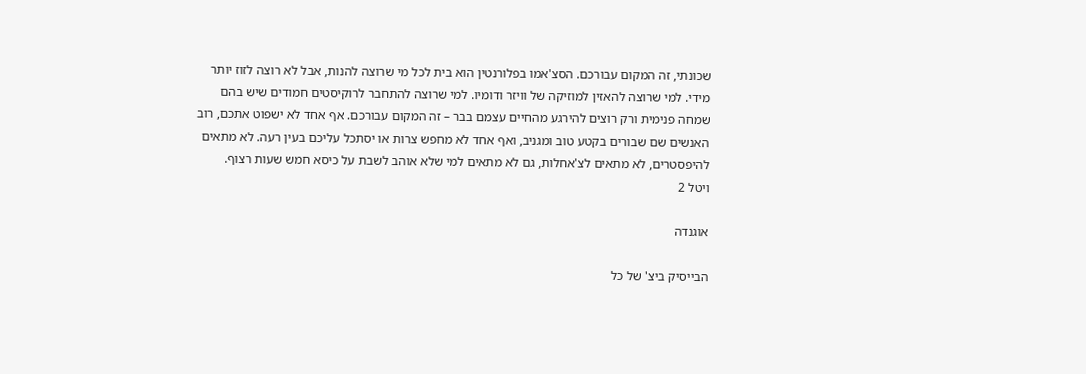שכונתי, זה המקום עבורכם. הסצ'אמו בפלורנטין הוא בית לכל מי שרוצה להנות, אבל לא רוצה לזוז יותר מידי. למי שרוצה להאזין למוזיקה של וויזר ודומיו. למי שרוצה להתחבר לרוקיסטים חמודים שיש בהם שמחה פנימית ורק רוצים להירגע מהחיים עצמם בבר – זה המקום עבורכם. אף אחד לא ישפוט אתכם, רוב האנשים שם שבורים בקטע טוב ומגניב, ואף אחד לא מחפש צרות או יסתכל עליכם בעין רעה. לא מתאים להיפסטרים, לא מתאים לצ'אחלות, גם לא מתאים למי שלא אוהב לשבת על כיסא חמש שעות רצוף.
ויטל 2

אוגנדה

הבייסיק ביצ' של כל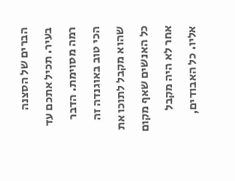הברים של הסצנה בעיר. תכיל אתכם עד רמה מסוימת. הדבר הכי טוב באוגנדה זה שהוא מקבל לתוכו את כל האנשים שאף מקום אחר לא היה מקבל אליו. כל האבודים,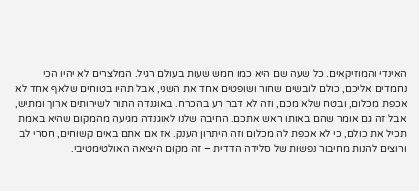האינדי והמוזיקאים. כל שעה שם היא כמו חמש שעות בעולם רגיל. המלצרים לא יהיו הכי נחמדים אליכם, כולם לובשים שחור ושופטים אחד את השני, אבל תהיו בטוחים שלאף אחד לא אכפת מכלום, ובטח שלא מכם, וזה לא דבר רע בהכרח. באוגנדה התור לשירותים ארוך ומתיש, אבל זה גם אומר שהם באותו ראש אתכם. החיבה שלנו לאוגנדה מגיעה מהמקום שהיא באמת תכיל את כולם, כי לא אכפת לה מכלום וזה היתרון הענק. אז אם אתם באים קשוחים, חסרי לב ורוצים להנות מחיבור נפשות של סלידה הדדית – זה מקום היציאה האולטימטיבי.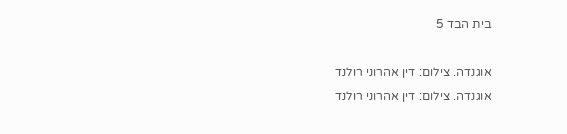בית הבד 5

אוגנדה. צילום: דין אהרוני רולנד
אוגנדה. צילום: דין אהרוני רולנד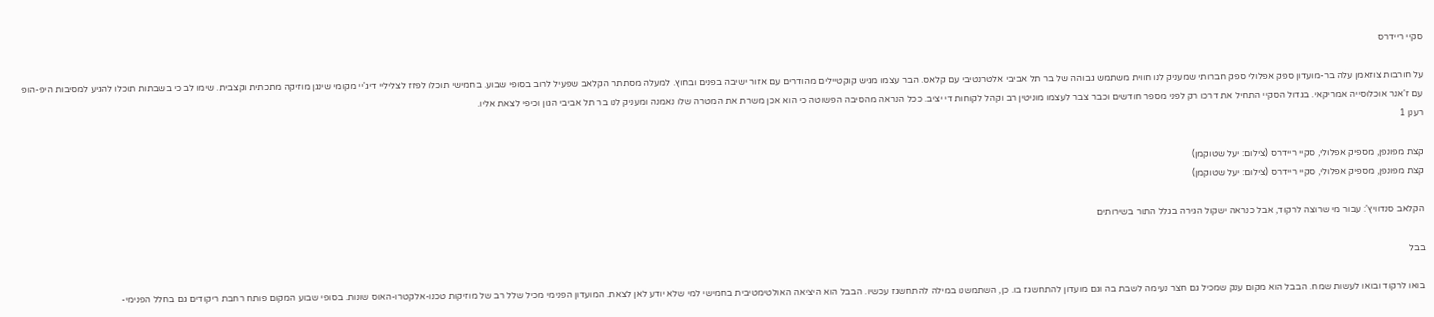סקיי ריידרס

על חורבות צוזאמן עלה בר-מועדון ספק אפלולי ספק חברותי שמעניק לנו חווית משתמש גבוהה של בר תל אביבי אלטרנטיבי עם קלאס. הבר עצמו מגיש קוקטיילים מהודרים עם אזור ישיבה בפנים ובחוץ. למעלה מסתתר הקלאב שפעיל לרוב בסופי שבוע. בחמישי תוכלו לפזז לצליליי דיג'יי מקומי שינגן מוזיקה מתכתית וקצבית. שימו לב כי בשבתות תוכלו להגיע למסיבות היפ-הופ עם ז'אנר אוכלוסייה אמריקאי. בגדול הסקיי התחיל את דרכו רק לפני מספר חודשים וכבר צבר לעצמו מוניטין רב וקהל לקוחות די יציב. ככל הנראה מהסיבה הפשוטה כי הוא אכן משרת את המטרה שלו נאמנה ומעניק לנו בר תל אביבי הגון וכיפי לצאת אליו.
רענן 1

קצת מפונפן, מספיק אפלולי, סקיי ריידרס (צילום: יעל שטוקמן)
קצת מפונפן, מספיק אפלולי, סקיי ריידרס (צילום: יעל שטוקמן)

הקלאב סנדוויץ': עבור מי שרוצה לרקוד, אבל כנראה ישקול הגירה בגלל התור בשירותים

בבל

בואו לרקוד ובואו לעשות שמח. הבבל הוא מקום ענק שמכיל גם חצר נעימה לשבת בה וגם מועדון להתחשגז בו. כן, השתמשנו במילה להתחשגז עכשיו. הבבל הוא היציאה האולטימטיבית בחמישי למי שלא יודע לאן לצאת. המועדון הפנימי מכיל שלל רב של מוזיקות טכנו-אלקטרו-האוס שונות. בסופי שבוע המקום פותח רחבת ריקודים גם בחלל הפנימי-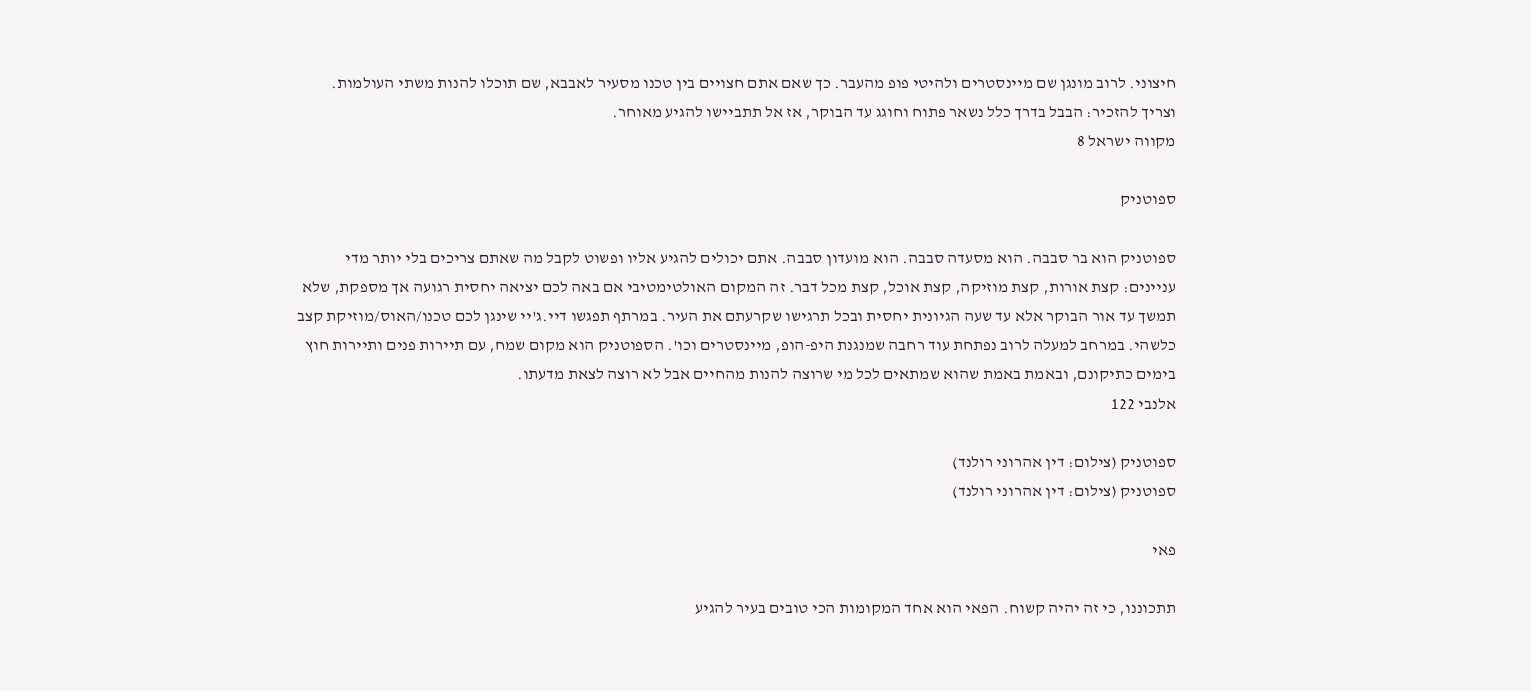חיצוני. לרוב מונגן שם מיינסטרים ולהיטי פופ מהעבר. כך שאם אתם חצויים בין טכנו מסעיר לאבבא, שם תוכלו להנות משתי העולמות. וצריך להזכיר: הבבל בדרך כלל נשאר פתוח וחוגג עד הבוקר, אז אל תתביישו להגיע מאוחר.
מקווה ישראל 8

ספוטניק

ספוטניק הוא בר סבבה. הוא מסעדה סבבה. הוא מועדון סבבה. אתם יכולים להגיע אליו ופשוט לקבל מה שאתם צריכים בלי יותר מדי עניינים: קצת אורות, קצת מוזיקה, קצת אוכל, קצת מכל דבר. זה המקום האולטימטיבי אם באה לכם יציאה יחסית רגועה אך מספקת, שלא תמשך עד אור הבוקר אלא עד שעה הגיונית יחסית ובכל תרגישו שקרעתם את העיר. במרתף תפגשו דיי.ג'יי שינגן לכם טכנו/האוס/מוזיקת קצב כלשהי. במרחב למעלה לרוב נפתחת עוד רחבה שמנגנת היפ-הופ, מיינסטרים וכו'. הספוטניק הוא מקום שמח, עם תיירות פנים ותיירות חוץ בימים כתיקונם, ובאמת באמת שהוא שמתאים לכל מי שרוצה להנות מהחיים אבל לא רוצה לצאת מדעתו.
אלנבי 122

ספוטניק (צילום: דין אהרוני רולנד)
ספוטניק (צילום: דין אהרוני רולנד)

פאי

תתכוננו, כי זה יהיה קשוח. הפאי הוא אחד המקומות הכי טובים בעיר להגיע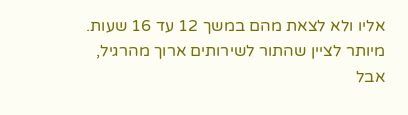אליו ולא לצאת מהם במשך 12 עד 16 שעות. מיותר לציין שהתור לשירותים ארוך מהרגיל, אבל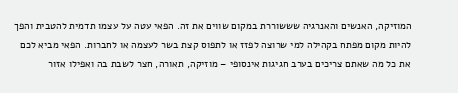המוזיקה, האנשים והאנרגיה שששוררת במקום שווים את זה. הפאי עטה על עצמו תדמית להטבית והפך להיות מקום מפתח בקהילה למי שרוצה לפזז או לתפוס קצת בשר לעצמה או לחברות. הפאי מביא לכם את כל מה שאתם צריכים בערב חגיגות אינסופי – מוזיקה, תאורה, חצר לשבת בה ואפילו אזור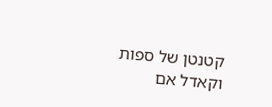קטנטן של ספות וקאדל אם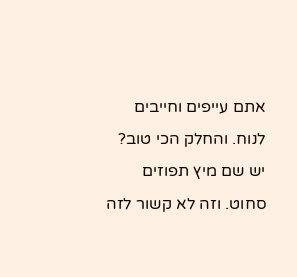אתם עייפים וחייבים לנוח. והחלק הכי טוב? יש שם מיץ תפוזים סחוט. וזה לא קשור לזה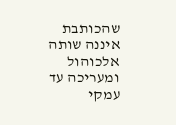שהכותבת איננה שותה אלכוהול ומעריכה עד עמקי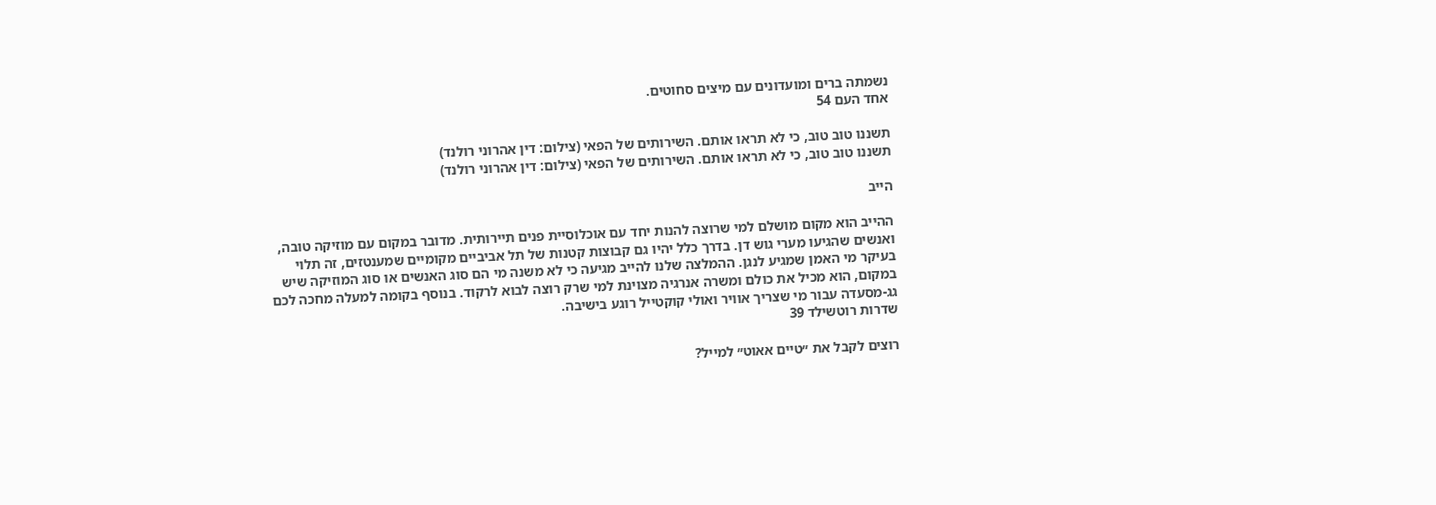נשמתה ברים ומועדונים עם מיצים סחוטים.
אחד העם 54

תשננו טוב טוב, כי לא תראו אותם. השירותים של הפאי (צילום: דין אהרוני רולנד)
תשננו טוב טוב, כי לא תראו אותם. השירותים של הפאי (צילום: דין אהרוני רולנד)

הייב

ההייב הוא מקום מושלם למי שרוצה להנות יחד עם אוכלוסיית פנים תיירותית. מדובר במקום עם מוזיקה טובה, ואנשים שהגיעו מערי גוש דן. בדרך כלל יהיו גם קבוצות קטנות של תל אביביים מקומיים שמענטזים, זה תלוי בעיקר מי האמן שמגיע לנגן. ההמלצה שלנו להייב מגיעה כי לא משנה מי הם סוג האנשים או סוג המוזיקה שיש במקום, הוא מכיל את כולם ומשרה אנרגיה מצוינת למי שרק רוצה לבוא לרקוד. בנוסף בקומה למעלה מחכה לכם גג-מסעדה עבור מי שצריך אוויר ואולי קוקטייל רוגע בישיבה.
שדרות רוטשילד 39

רוצים לקבל את ״טיים אאוט״ למייל?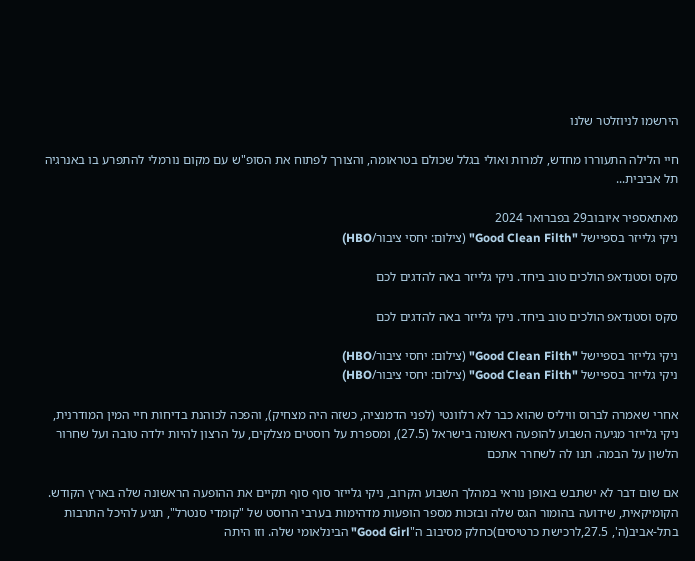הירשמו לניוזלטר שלנו

חיי הלילה התעוררו מחדש, למרות ואולי בגלל שכולם בטראומה, והצורך לפתוח את הסופ"ש עם מקום נורמלי להתפרע בו באנרגיה תל אביבית...

מאתאספיר איובוב29 בפברואר 2024
ניקי גלייזר בספיישל "Good Clean Filth" (צילום: יחסי ציבור/HBO)

סקס וסטנדאפ הולכים טוב ביחד. ניקי גלייזר באה להדגים לכם

סקס וסטנדאפ הולכים טוב ביחד. ניקי גלייזר באה להדגים לכם

ניקי גלייזר בספיישל "Good Clean Filth" (צילום: יחסי ציבור/HBO)
ניקי גלייזר בספיישל "Good Clean Filth" (צילום: יחסי ציבור/HBO)

אחרי שאמרה לברוס וויליס שהוא כבר לא רלוונטי (לפני הדמנציה, כשזה היה מצחיק), והפכה לכוהנת בדיחות חיי המין המודרנית, ניקי גלייזר מגיעה השבוע להופעה ראשונה בישראל (27.5), ומספרת על רוסטים מצלקים, על הרצון להיות ילדה טובה ועל שחרור הלשון על הבמה. תנו לה לשחרר אתכם

אם שום דבר לא ישתבש באופן נוראי במהלך השבוע הקרוב, ניקי גלייזר סוף סוף תקיים את ההופעה הראשונה שלה בארץ הקודש. הקומיקאית, שידועה בהומור הגס שלה ובזכות מספר הופעות מדהימות בערבי הרוסט של "קומדי סנטרל", תגיע להיכל התרבות בתל-אביב(ה', 27.5,לרכישת כרטיסים)כחלק מסיבוב ה"Good Girl" הבינלאומי שלה. וזו היתה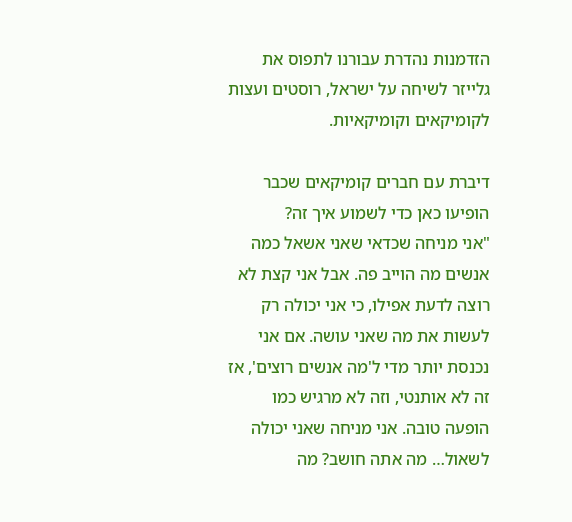הזדמנות נהדרת עבורנו לתפוס את גלייזר לשיחה על ישראל, רוסטים ועצות לקומיקאים וקומיקאיות.

דיברת עם חברים קומיקאים שכבר הופיעו כאן כדי לשמוע איך זה?
"אני מניחה שכדאי שאני אשאל כמה אנשים מה הוייב פה. אבל אני קצת לא רוצה לדעת אפילו, כי אני יכולה רק לעשות את מה שאני עושה. אם אני נכנסת יותר מדי ל'מה אנשים רוצים', אז זה לא אותנטי, וזה לא מרגיש כמו הופעה טובה. אני מניחה שאני יכולה לשאול… מה אתה חושב? מה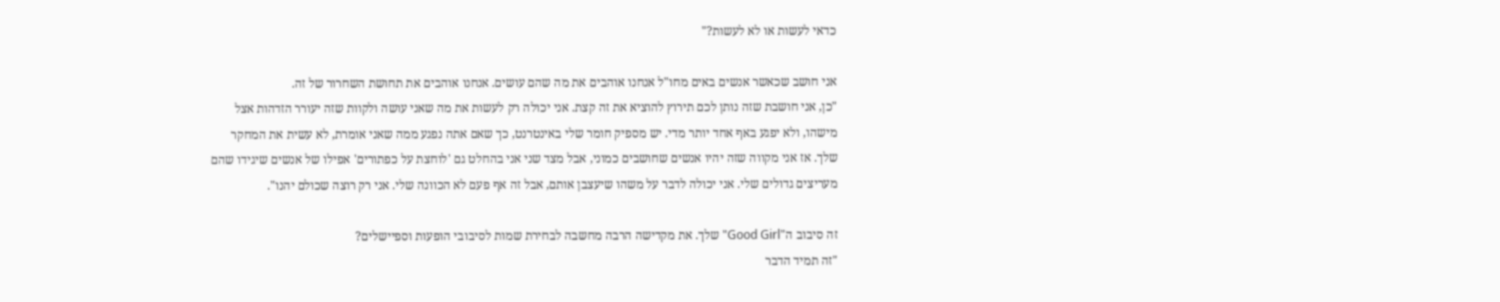כדאי לעשות או לא לעשות?"

אני חושב שכאשר אנשים באים מחו"ל אנחנו אוהבים את מה שהם עושים. אנחנו אוהבים את תחושת השחרור של זה.
"כן, אני חושבת שזה נותן לכם תירוץ להוציא את זה קצת. אני יכולה רק לעשות את מה שאני עושה ולקוות שזה יעורר הזדהות אצל מישהו, ולא יפגע באף אחד יותר מדי. יש מספיק חומר שלי באינטרנט, כך שאם אתה נפגע ממה שאני אומרת, לא עשית את המחקר שלך. אז אני מקווה שזה יהיו אנשים שחושבים כמוני, אבל מצד שני אני בהחלט גם 'לוחצת על כפתורים' אפילו של אנשים שיגידו שהם מעריצים גדולים שלי. אני יכולה לדבר על משהו שיעצבן אותם, אבל זה אף פעם לא הכוונה שלי. אני רק רוצה שכולם יהנו".

זה סיבוב ה"Good Girl" שלך. את מקדישה הרבה מחשבה לבחירת שמות לסיבובי הופעות וספיישלים?
"זה תמיד הדבר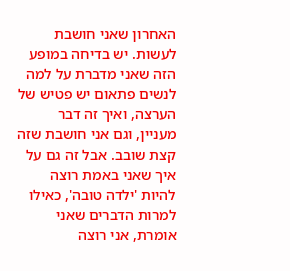האחרון שאני חושבת לעשות. יש בדיחה במופע הזה שאני מדברת על למה לנשים פתאום יש פטיש של הערצה, ואיך זה דבר מעניין, וגם אני חושבת שזה קצת שובב. אבל זה גם על איך שאני באמת רוצה להיות 'ילדה טובה', כאילו למרות הדברים שאני אומרת, אני רוצה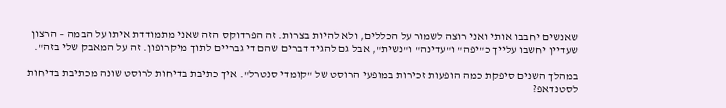שאנשים יחבבו אותי ואני רוצה לשמור על הכללים, ולא להיות בצרות. זה הפרדוקס הזה שאני מתמודדת איתו על הבמה – הרצון שעדיין יחשבו עלייך כ"יפה" ו"עדינה" ו"נשית", אבל גם להגיד דברים שהם די גבריים לתוך מיקרופון. זה על המאבק שלי בזה".

במהלך השנים סיפקת כמה הופעות זכירות במופעי הרוסט של "קומדי סנטרל". איך כתיבת בדיחות לרוסט שונה מכתיבת בדיחות לסטנדאפ?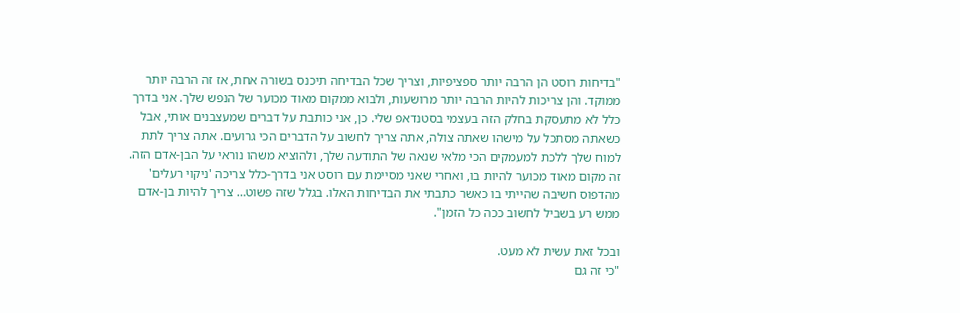"בדיחות רוסט הן הרבה יותר ספציפיות, וצריך שכל הבדיחה תיכנס בשורה אחת, אז זה הרבה יותר ממוקד. והן צריכות להיות הרבה יותר מרושעות, ולבוא ממקום מאוד מכוער של הנפש שלך. אני בדרך כלל לא מתעסקת בחלק הזה בעצמי בסטנדאפ שלי. כן, אני כותבת על דברים שמעצבנים אותי, אבל כשאתה מסתכל על מישהו שאתה צולה, אתה צריך לחשוב על הדברים הכי גרועים. אתה צריך לתת למוח שלך ללכת למעמקים הכי מלאי שנאה של התודעה שלך, ולהוציא משהו נוראי על הבן-אדם הזה. זה מקום מאוד מכוער להיות בו, ואחרי שאני מסיימת עם רוסט אני בדרך-כלל צריכה 'ניקוי רעלים' מהדפוס חשיבה שהייתי בו כאשר כתבתי את הבדיחות האלו. בגלל שזה פשוט… צריך להיות בן-אדם ממש רע בשביל לחשוב ככה כל הזמן".

ובכל זאת עשית לא מעט.
"כי זה גם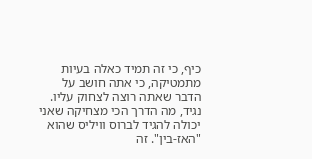כיף, כי זה תמיד כאלה בעיות מתמטיקה, כי אתה חושב על הדבר שאתה רוצה לצחוק עליו. נגיד, מה הדרך הכי מצחיקה שאני יכולה להגיד לברוס וויליס שהוא "האז-בין". זה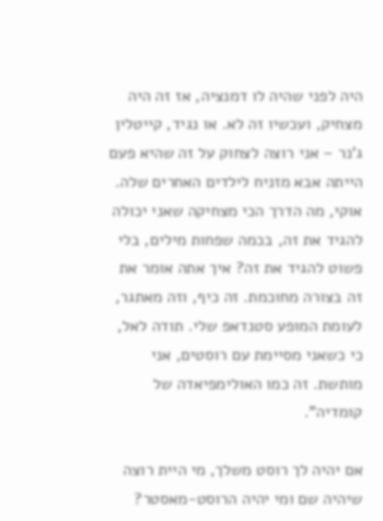היה לפני שהיה לו דמנציה, אז זה היה מצחיק, ועכשיו זה לא. או נגיד, קייטלין ג'נר – אני רוצה לצחוק על זה שהיא פעם הייתה אבא מזניח לילדים האחרים שלה. אוקי, מה הדרך הכי מצחיקה שאני יכולה להגיד את זה, בכמה שפחות מילים, בלי פשוט להגיד את זה? איך אתה אומר את זה בצורה מחוכמת. זה כיף, וזה מאתגר, לעומת המופע סטנדאפ שלי. תודה לאל, כי כשאני מסיימת עם רוסטים, אני מותשת. זה כמו האולימפיאדה של קומדיה".

אם יהיה לך רוסט משלך, מי היית רוצה שיהיה שם ומי יהיה הרוסט-מאסטר?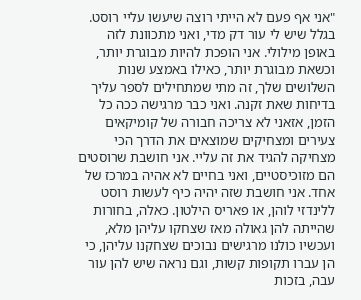"אני אף פעם לא הייתי רוצה שיעשו עליי רוסט. בגלל שיש לי עור דק מדי, ואני מתכוונת לזה באופן מילולי. אני הופכת להיות מבוגרת יותר, וכשאת מבוגרת יותר, כאילו באמצע שנות השלושים שלך, זה מתי שמתחילים לספר עליך בדיחות שאת זקנה. ואני כבר מרגישה ככה כל הזמן, אזאני לא צריכה חבורה של קומיקאים צעירים ומצחיקים שמוצאים את הדרך הכי מצחיקה להגיד את זה עליי. אני חושבת שרוסטים הם מזוכיסטיים, ואני בחיים לא אהיה במרכז של אחד. אני חושבת שזה יהיה כיף לעשות רוסט ללינדזי לוהן, או פאריס הילטון. כאלה, בחורות שהייתה להן גאולה מאז שצחקו עליהן מלא, ועכשיו כולנו מרגישים נבוכים שצחקנו עליהן, כי הן עברו תקופות קשות, וגם נראה שיש להן עור עבה, בזכות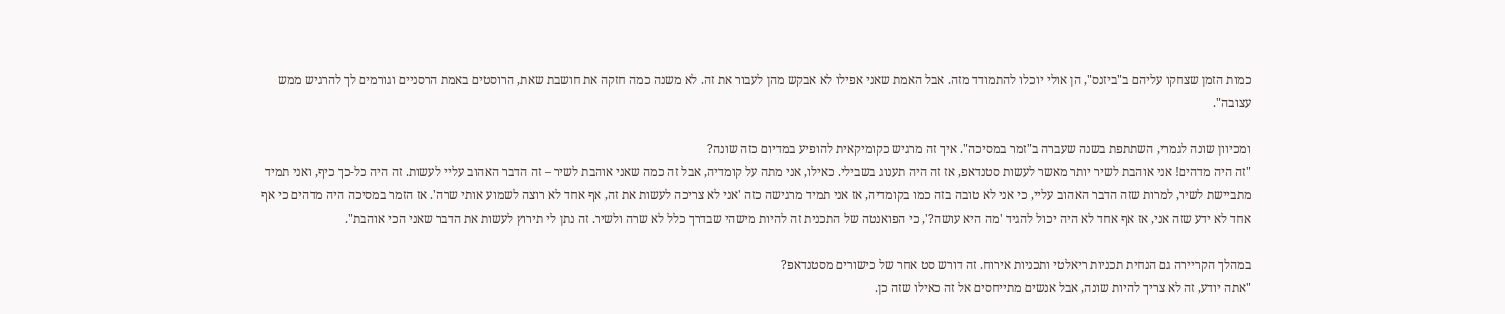כמות הזמן שצחקו עליהם ב"ביזנס", הן אולי יוכלו להתמודד מזה. אבל האמת שאני אפילו לא אבקש מהן לעבור את זה. לא משנה כמה חזקה את חושבת שאת, הרוסטים באמת הרסניים וגורמים לך להרגיש ממש עצובה".

ומכיוון שונה לגמרי, השתתפת בשנה שעברה ב"זמר במסיכה". איך זה מרגיש כקומיקאית להופיע במדיום כזה שונה?
"זה היה מדהים! אני אוהבת לשיר יותר מאשר לעשות סטנדאפ, אז זה היה תענוג בשבילי. כאילו, אני מתה על קומדיה, אבל זה כמה שאני אוהבת לשיר – זה הדבר האהוב עליי לעשות. זה היה כל-כך כיף, ואני תמיד מתביישת לשיר, למרות שזה הדבר האהוב עליי, כי אני לא טובה בזה כמו בקומדיה, אז אני תמיד מרגישה כזה 'אני לא צריכה לעשות את זה, אף אחד לא רוצה לשמוע אותי שרה'. אז הזמר במסיכה היה מדהים כי אף אחד לא ידע שזה אני, אז אף אחד לא היה יכול להגיד 'מה היא עושה?', כי הפואנטה של התכנית זה להיות מישהי שבדרך כלל לא שרה ולשיר. זה נתן לי תירוץ לעשות את הדבר שאני הכי אוהבת".

במהלך הקריירה גם הנחית תכניות ריאלטי ותכניות אירוח. זה דורש סט אחר של כישורים מסטנדאפ?
"אתה יודע, זה לא צריך להיות שונה, אבל אנשים מתייחסים אל זה כאילו שזה כן.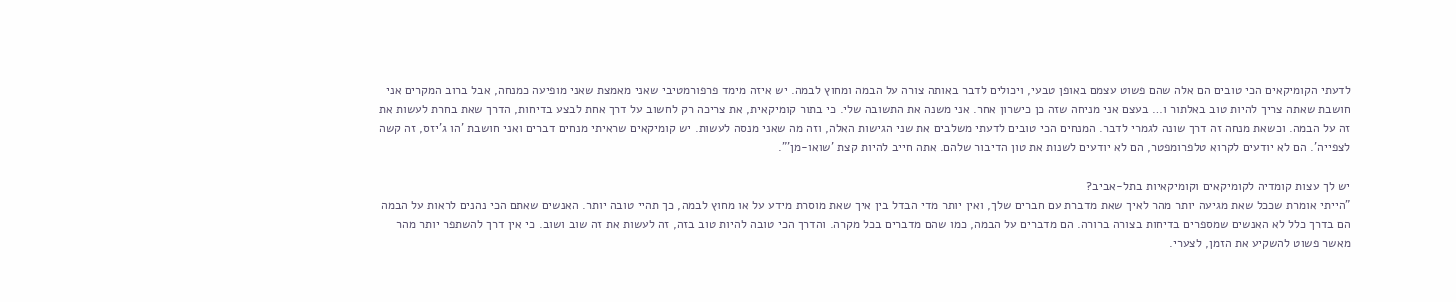לדעתי הקומיקאים הכי טובים הם אלה שהם פשוט עצמם באופן טבעי, ויכולים לדבר באותה צורה על הבמה ומחוץ לבמה. יש איזה מימד פרפורמטיבי שאני מאמצת שאני מופיעה כמנחה, אבל ברוב המקרים אני חושבת שאתה צריך להיות טוב באלתור ו… בעצם אני מניחה שזה כן כישרון אחר. אני משנה את התשובה שלי. כי בתור קומיקאית, את צריכה רק לחשוב על דרך אחת לבצע בדיחות, הדרך שאת בחרת לעשות את זה על הבמה. וכשאת מנחה זה דרך שונה לגמרי לדבר. המנחים הכי טובים לדעתי משלבים את שני הגישות האלה, וזה מה שאני מנסה לעשות. יש קומיקאים שראיתי מנחים דברים ואני חושבת 'הו ג'יזס, זה קשה לצפייה'. הם לא יודעים לקרוא טלפרומפטר, הם לא יודעים לשנות את טון הדיבור שלהם. אתה חייב להיות קצת 'שואו-מן'".

יש לך עצות קומדיה לקומיקאים וקומיקאיות בתל-אביב?
"הייתי אומרת שככל שאת מגיעה יותר מהר לאיך שאת מדברת עם חברים שלך, ואין יותר מדי הבדל בין איך שאת מוסרת מידע על או מחוץ לבמה, כך תהיי טובה יותר. האנשים שאתם הכי נהנים לראות על הבמה הם בדרך כלל לא האנשים שמספרים בדיחות בצורה ברורה. הם מדברים על הבמה, כמו שהם מדברים בכל מקרה. והדרך הכי טובה להיות טוב בזה, זה לעשות את זה שוב ושוב. כי אין דרך להשתפר יותר מהר מאשר פשוט להשקיע את הזמן, לצערי.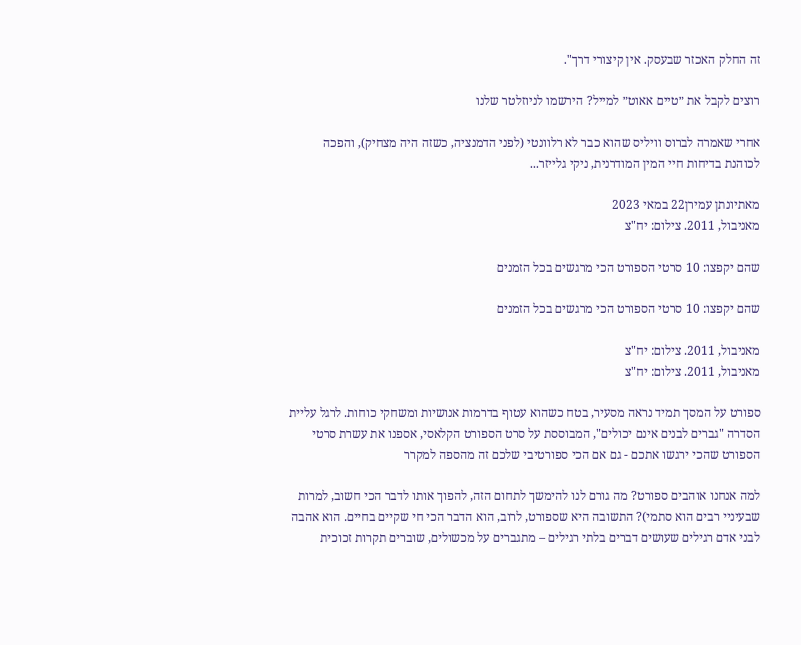זה החלק האכזר שבעסק. אין קיצורי דרך".

רוצים לקבל את ״טיים אאוט״ למייל? הירשמו לניוזלטר שלנו

אחרי שאמרה לברוס וויליס שהוא כבר לא רלוונטי (לפני הדמנציה, כשזה היה מצחיק), והפכה לכוהנת בדיחות חיי המין המודרנית, ניקי גלייזר...

מאתיונתן עמירן22 במאי 2023
מאניבול, 2011. צילום: יח"צ

שהם יקפצו: 10 סרטי הספורט הכי מרגשים בכל הזמנים

שהם יקפצו: 10 סרטי הספורט הכי מרגשים בכל הזמנים

מאניבול, 2011. צילום: יח"צ
מאניבול, 2011. צילום: יח"צ

ספורט על המסך תמיד נראה מסעיר, בטח כשהוא עטוף בדרמות אנושיות ומשחקי כוחות. לרגל עליית הסדרה "גברים לבנים אינם יכולים", המבוססת על סרט הספורט הקלאסי, אספנו את עשרת סרטי הספורט שהכי ירגשו אתכם - גם אם הכי ספורטיבי שלכם זה מהספה למקרר

למה אנחנו אוהבים ספורט? מה גורם לנו להימשך לתחום הזה, להפוך אותו לדבר הכי חשוב, למרות שבעיניי רבים הוא סתמי)? התשובה היא שספורט, לרוב, הוא הדבר הכי חי שקיים בחיים. הוא אהבה לבני אדם רגילים שעושים דברים בלתי רגילים – מתגברים על מכשולים, שוברים תקרות זכוכית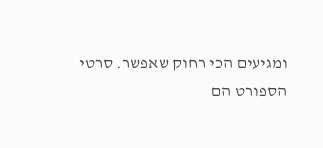ומגיעים הכי רחוק שאפשר. סרטי הספורט הם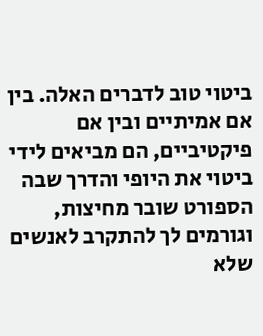ביטוי טוב לדברים האלה. בין אם אמיתיים ובין אם פיקטיביים, הם מביאים לידי ביטוי את היופי והדרך שבה הספורט שובר מחיצות, וגורמים לך להתקרב לאנשים שלא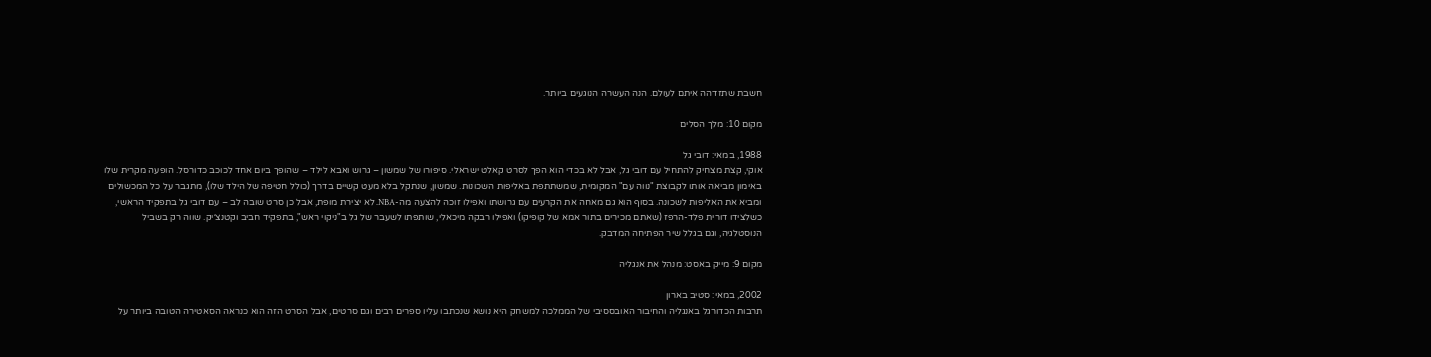חשבת שתזדהה איתם לעולם. הנה העשרה הנוגעים ביותר.

מקום 10: מלך הסלים

1988, במאי: דובי גל
אוקי, קצת מצחיק להתחיל עם דובי גל, אבל לא בכדי הוא הפך לסרט קאלט ישראלי. סיפורו של שמשון – גרוש ואבא לילד – שהופך ביום אחד לכוכב כדורסל. הופעה מקרית שלו באימון מביאה אותו לקבוצת "נווה עם" המקומית, שמשתתפת באליפות השכונות. שמשון, שנתקל בלא מעט קשיים בדרך (כולל חטיפה של הילד שלו), מתגבר על כל המכשולים ומביא את האליפות לשכונה. בסוף הוא גם מאחה את הקרעים עם גרושתו ואפילו זוכה להצעה מה-NBA. לא יצירת מופת, אבל כן סרט שובה לב – עם דובי גל בתפקיד הראשי, כשלצידו דורית פלד-הרפז (שאתם מכירים בתור אמא של קופיקו) ואפילו רבקה מיכאלי, שותפתו לשעבר של גל ב"ניקוי ראש", בתפקיד חביב וקטנצ׳יק. שווה רק בשביל הנוסטלגיה, וגם בגלל שיר הפתיחה המדבק.

מקום 9: מייק באסט: מנהל את אנגליה

2002, במאי: סטיב בארון
תרבות הכדורגל באנגליה והחיבור האובססיבי של הממלכה למשחק היא נושא שנכתבו עליו ספרים רבים וגם סרטים, אבל הסרט הזה הוא כנראה הסאטירה הטובה ביותר על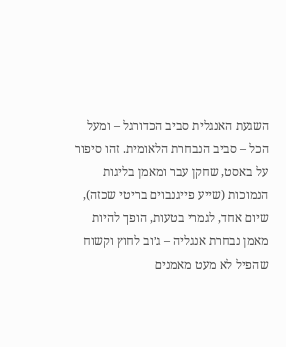השגעת האנגלית סביב הכדורגל – ומעל הכל – סביב הנבחרת הלאומית. זהו סיפור על באסט, שחקן עבר ומאמן בליגות הנמוכות (שייע פייגנבוים בריטי שכזה), שיום אחד, לגמרי בטעות, הופך להיות מאמן נבחרת אנגליה – ג׳וב לחוץ וקשוח שהפיל לא מעט מאמנים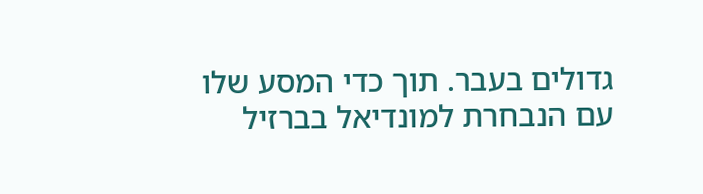גדולים בעבר. תוך כדי המסע שלו עם הנבחרת למונדיאל בברזיל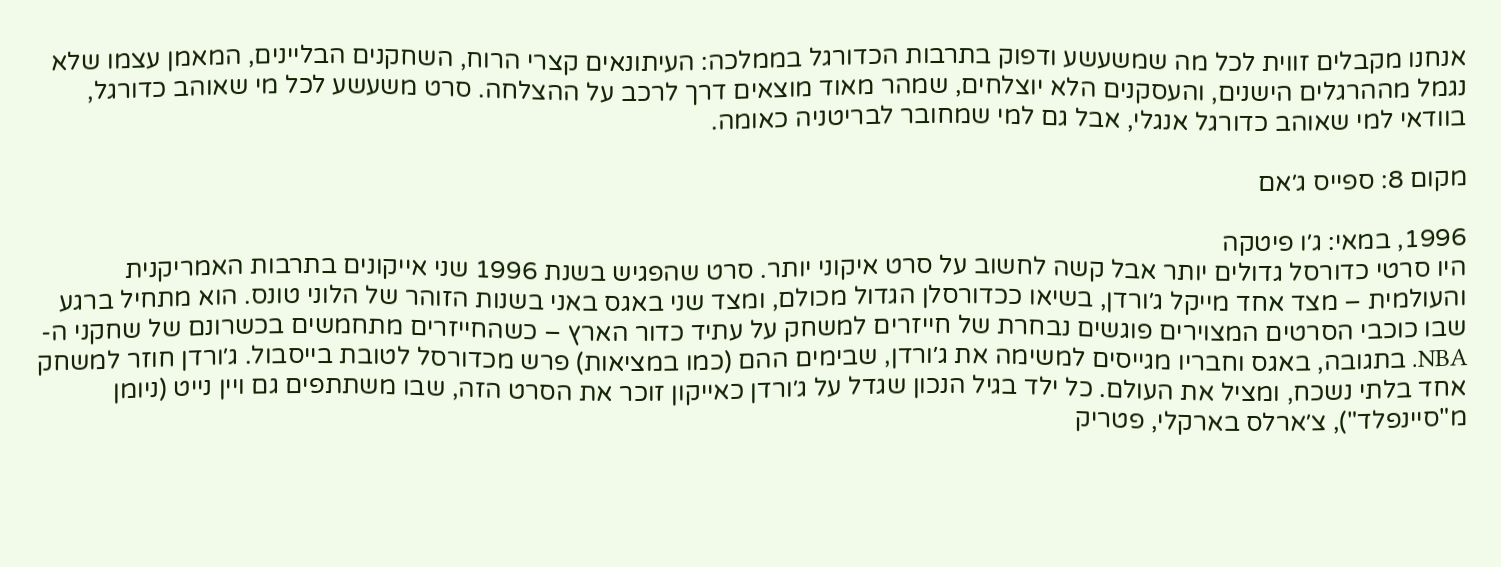אנחנו מקבלים זווית לכל מה שמשעשע ודפוק בתרבות הכדורגל בממלכה: העיתונאים קצרי הרוח, השחקנים הבליינים, המאמן עצמו שלא נגמל מההרגלים הישנים, והעסקנים הלא יוצלחים, שמהר מאוד מוצאים דרך לרכב על ההצלחה. סרט משעשע לכל מי שאוהב כדורגל, בוודאי למי שאוהב כדורגל אנגלי, אבל גם למי שמחובר לבריטניה כאומה.

מקום 8: ספייס ג׳אם

1996, במאי: ג׳ו פיטקה
היו סרטי כדורסל גדולים יותר אבל קשה לחשוב על סרט איקוני יותר. סרט שהפגיש בשנת 1996 שני אייקונים בתרבות האמריקנית והעולמית – מצד אחד מייקל ג׳ורדן, בשיאו ככדורסלן הגדול מכולם, ומצד שני באגס באני בשנות הזוהר של הלוני טונס. הוא מתחיל ברגע שבו כוכבי הסרטים המצוירים פוגשים נבחרת של חייזרים למשחק על עתיד כדור הארץ – כשהחייזרים מתחמשים בכשרונם של שחקני ה-NBA. בתגובה, באגס וחבריו מגייסים למשימה את ג׳ורדן, שבימים ההם (כמו במציאות) פרש מכדורסל לטובת בייסבול. ג׳ורדן חוזר למשחק אחד בלתי נשכח, ומציל את העולם. כל ילד בגיל הנכון שגדל על ג׳ורדן כאייקון זוכר את הסרט הזה, שבו משתתפים גם ויין נייט (ניומן מ"סיינפלד"), צ׳ארלס בארקלי, פטריק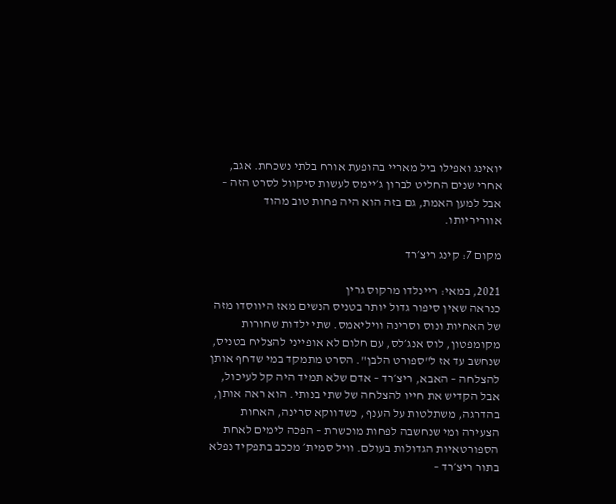יואינג ואפילו ביל מאריי בהופעת אורח בלתי נשכחת. אגב, אחרי שנים החליט לברון ג׳יימס לעשות סיקוול לסרט הזה – אבל למען האמת, גם בזה הוא היה פחות טוב מהוד אווריריותו.

מקום 7: קינג ריצ׳רד

2021, במאי: ריינלדו מרקוס גרין
כנראה שאין סיפור גדול יותר בטניס הנשים מאז היווסדו מזה של האחיות ונוס וסרינה וויליאמס. שתי ילדות שחורות מקומפטון, לוס אנג׳לס, עם חלום לא אופייני להצליח בטניס, שנחשב עד אז ל"ספורט הלבן". הסרט מתמקד במי שדחף אותן להצלחה – האבא, ריצ׳רד – אדם שלא תמיד היה קל לעיכול, אבל הקדיש את חייו להצלחה של שתי בנותי. הוא ראה אותן, בהדרגה, משתלטות על הענף , כשדווקא סרינה, האחות הצעירה ומי שנחשבה לפחות מוכשרת – הפכה לימים לאחת הספורטאיות הגדולות בעולם. וויל סמית׳ מככב בתפקיד נפלא בתור ריצ׳רד –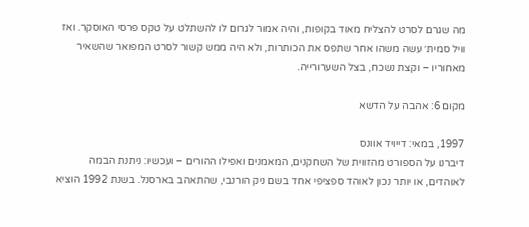מה שגרם לסרט להצליח מאוד בקופות, והיה אמור לגרום לו להשתלט על טקס פרסי האוסקר. ואז וויל סמית׳ עשה משהו אחר שתפס את הכותרות, ולא היה ממש קשור לסרט המפואר שהשאיר מאחוריו – וקצת נשכח, בצל השערורייה.

מקום 6: אהבה על הדשא

1997, במאי: דייויד אוונס
דיברנו על הספורט מהזווית של השחקנים, המאמנים ואפילו ההורים – ועכשיו: ניתנת הבמה לאוהדים, או יותר נכון לאוהד ספציפי אחד בשם ניק הורנבי, שהתאהב בארסנל. בשנת 1992 הוציא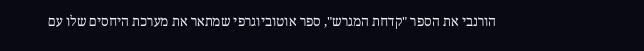הורנבי את הספר "קדחת המגרש", ספר אוטוביוגרפי שמתאר את מערכת היחסים שלו עם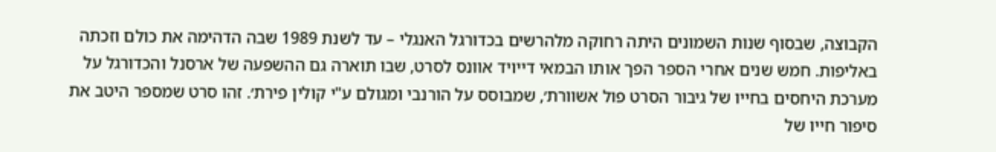הקבוצה, שבסוף שנות השמונים היתה רחוקה מלהרשים בכדורגל האנגלי – עד לשנת 1989 שבה הדהימה את כולם וזכתה באליפות. חמש שנים אחרי הספר הפך אותו הבמאי דייויד אוונס לסרט, שבו תוארה גם ההשפעה של ארסנל והכדורגל על מערכת היחסים בחייו של גיבור הסרט פול אשוורת׳, שמבוסס על הורנבי ומגולם ע"י קולין פירת׳. זהו סרט שמספר היטב את סיפור חייו של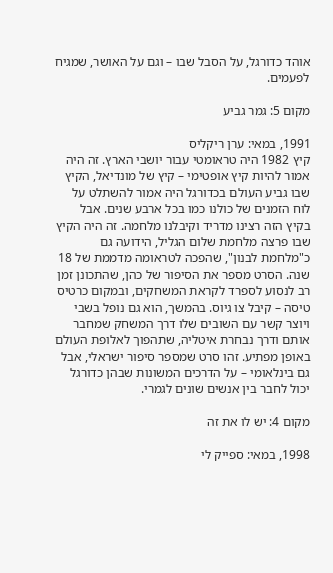אוהד כדורגל, על הסבל שבו – וגם על האושר, שמגיח לפעמים.

מקום 5: גמר גביע

1991, במאי: ערן ריקליס
קיץ 1982 היה טראומטי עבור יושבי הארץ. זה היה אמור להיות קיץ אופטימי – קיץ של מונדיאל, הקיץ שבו גביע העולם בכדורגל היה אמור להשתלט על לוח הזמנים של כולנו כמו בכל ארבע שנים. אבל בקיץ הזה רצינו מדריד וקיבלנו מלחמה. זה היה הקיץ שבו פרצה מלחמת שלום הגליל, הידועה גם כ"מלחמת לבנון", שהפכה לטראומה מדממת של 18 שנה. הסרט מספר את הסיפור של כהן, שהתכונן זמן רב לנסוע לספרד לקראת המשחקים, ובמקום כרטיס טיסה – קיבל צו גיוס. בהמשך, הוא גם נופל בשבי ויוצר קשר עם השובים שלו דרך המשחק שמחבר אותם ודרך נבחרת איטליה, שתהפוך לאלופת העולם באופן מפתיע. זהו סרט שמספר סיפור ישראלי, אבל גם בינלאומי – על הדרכים המשונות שבהן כדורגל יכול לחבר בין אנשים שונים לגמרי.

מקום 4: יש לו את זה

1998, במאי: ספייק לי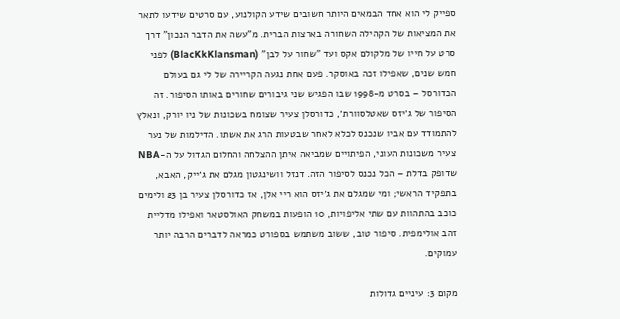ספייק לי הוא אחד הבמאים היותר חשובים שידע הקולנוע, עם סרטים שידעו לתאר את המציאות של הקהילה השחורה בארצות הברית. מ"עשה את הדבר הנכון" דרך סרט על חייו של מלקולם אקס ועד "שחור על לבן" (BlacKkKlansman) לפני חמש שנים, שאפילו זכה באוסקר. פעם אחת נגעה הקריירה של לי גם בעולם הכדורסל – בסרט מ-1998 שבו הפגיש שני גיבורים שחורים באותו הסיפור. זה הסיפור של ג׳יזס שאטלסוורת׳, כדורסלן צעיר שצומח בשכונות של ניו יורק, ונאלץ להתמודד עם אביו שנכנס לכלא לאחר שבטעות הרג את אשתו. הדילמות של נער צעיר משכונות העוני, הפיתויים שמביאה איתן ההצלחה והחלום הגדול על ה-NBA שדופק בדלת – הכל נכנס לסיפור הזה. דנזל וושינגטון מגלם את ג׳ייק, האבא, בתפקיד הראשי; ומי שמגלם את ג׳יזס הוא ריי אלן, אז כדורסלן צעיר בן 23 ולימים כוכב בהתהוות עם שתי אליפויות, 10 הופעות במשחק האולסטאר ואפילו מדליית זהב אולימפית. סיפור טוב, ששוב משתמש בספורט כמראה לדברים הרבה יותר עמוקים.

מקום 3: עיניים גדולות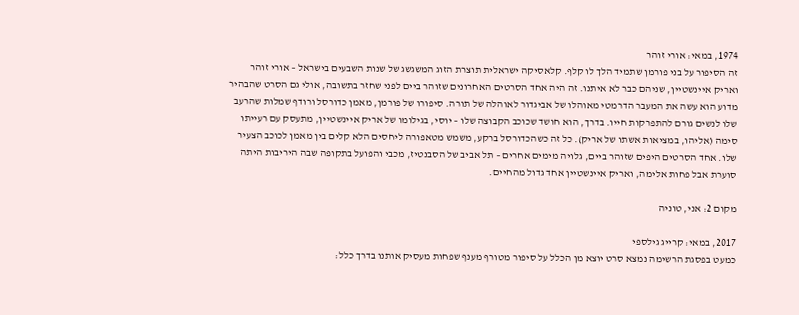1974, במאי: אורי זוהר
זה הסיפור על בני פורמן שתמיד הלך לו קלף. קלאסיקה ישראלית תוצרת הזוג המשגשג של שנות השבעים בישראל – אורי זוהר ואריק איינשטיין, שניהם כבר לא איתנו. זה היה אחד הסרטים האחרונים שזוהר ביים לפני שחזר בתשובה, אולי גם הסרט שהבהיר מדוע הוא עשה את המעבר הדרמטי מאוהלו של אביגדור לאוהלה של תורה. סיפורו של פורמן, מאמן כדורסל ורודף שמלות שהרעב שלו לנשים גורם להתפרקות חייו. בדרך, הוא חושד שכוכב הקבוצה שלו – יוסי, בגילומו של אריק איינשטיין, מתעסק עם רעייתו סימה (אליהו, במציאות אשתו של אריק). כל זה כשהכדורסל ברקע, משמש מטאפורה ליחסים הלא קלים בין מאמן לכוכב הצעיר שלו. אחד הסרטים היפים שזוהר ביים, גלויה מימים אחרים – תל אביב של הסבנטיז, מכבי והפועל בתקופה שבה היריבות היתה סוערת אבל פחות אלימה, ואריק איינשטיין אחד גדול מהחיים.

מקום 2: אני, טוניה

2017, במאי: קרייג גילספי
כמעט בפסגת הרשימה נמצא סרט יוצא מן הכלל על סיפור מטורף מענף שפחות מעסיק אותנו בדרך כלל: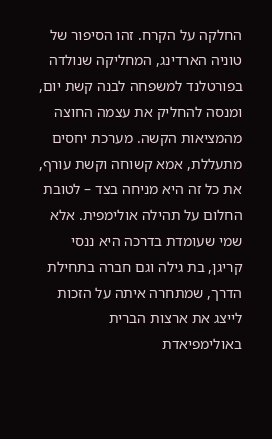החלקה על הקרח. זהו הסיפור של טוניה הארדינג, המחליקה שנולדה בפורטלנד למשפחה לבנה קשת יום, ומנסה להחליק את עצמה החוצה מהמציאות הקשה. מערכת יחסים מתעללת, אמא קשוחה וקשת עורף, את כל זה היא מניחה בצד – לטובת החלום על תהילה אולימפית. אלא שמי שעומדת בדרכה היא ננסי קריגן, בת גילה וגם חברה בתחילת הדרך, שמתחרה איתה על הזכות לייצג את ארצות הברית באולימפיאדת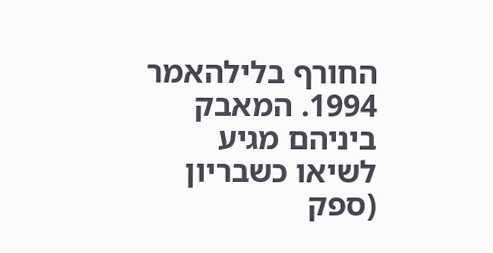החורף בלילהאמר 1994. המאבק ביניהם מגיע לשיאו כשבריון (ספק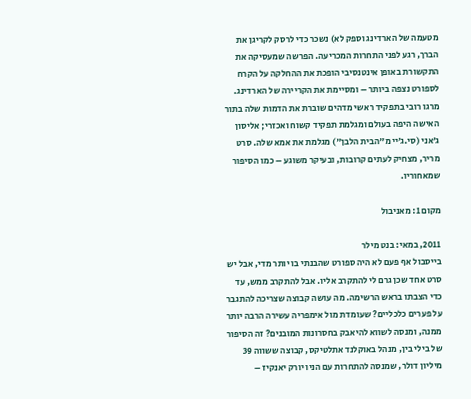מטעמה של הארדינג וספק לא) נשכר כדי לרסק לקריגן את הברך, רגע לפני התחרות המכריעה. הפרשה שמעסיקה את התקשורת באופן אינטנסיבי הופכת את ההחלקה על הקרח לספורט נצפה ביותר – ומסיימת את הקריירה של הארדינג. מרגו רובי בתפקיד ראשי מדהים שוברת את הדמות שלה בתור האישה היפה בעולם ומגלמת תפקיד קשוח ואכזרי; אליסון ג׳אני (סי.ג׳יי מ"הבית הלבן") מגלמת את אמא שלה. סרט מריר, מצחיק לעתים קרובות, ובעיקר משוגע – כמו הסיפור שמאחוריו.

מקום 1: מאניבול

2011, במאי: בנט מילר
בייסבול אף פעם לא היה ספורט שהבנתי בו יותר מדי, אבל יש סרט אחד שכן גרם לי להתקרב אליו. אבל להתקרב ממש, עד כדי הצבתו בראש הרשימה. מה עושה קבוצה שצריכה להתגבר על פערים כלכליים? שעומדת מול אימפריה עשירה הרבה יותר ממנה, ומנסה לשווא להיאבק בחסרונות המובנים? זה הסיפור של בילי בין, מנהל באוקלנד אתלטיקס, קבוצה ששווה 39 מיליון דולר, שמנסה להתחרות עם הניו יורק יאנקיז –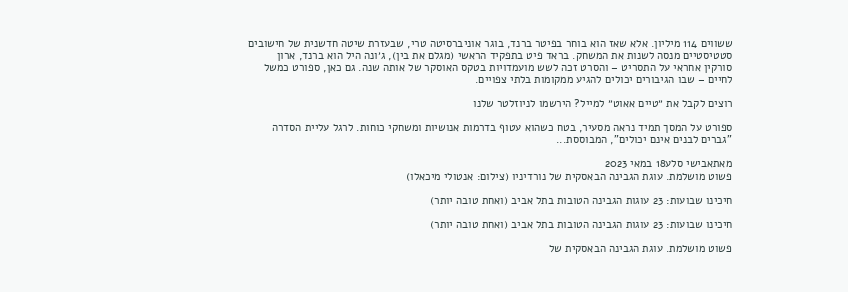ששווים 114 מיליון. אלא שאז הוא בוחר בפיטר ברנד, בוגר אוניברסיטה טרי, שבעזרת שיטה חדשנית של חישובים סטטיסטיים מנסה לשנות את המשחק. בראד פיט בתפקיד הראשי (מגלם את בין), ג׳ונה היל הוא ברנד, ארון סורקין אחראי על התסריט – והסרט זכה לשש מועמדויות בטקס האוסקר של אותה שנה. גם כאן, ספורט כמשל לחיים – שבו הגיבורים יכולים להגיע ממקומות בלתי צפויים.

רוצים לקבל את ״טיים אאוט״ למייל? הירשמו לניוזלטר שלנו

ספורט על המסך תמיד נראה מסעיר, בטח כשהוא עטוף בדרמות אנושיות ומשחקי כוחות. לרגל עליית הסדרה "גברים לבנים אינם יכולים", המבוססת...

מאתאבישי סלע18 במאי 2023
פשוט מושלמת. עוגת הגבינה הבאסקית של נורדיניו (צילום: אנטולי מיכאלו)

חיכינו שבועות: 23 עוגות הגבינה הטובות בתל אביב (ואחת טובה יותר)

חיכינו שבועות: 23 עוגות הגבינה הטובות בתל אביב (ואחת טובה יותר)

פשוט מושלמת. עוגת הגבינה הבאסקית של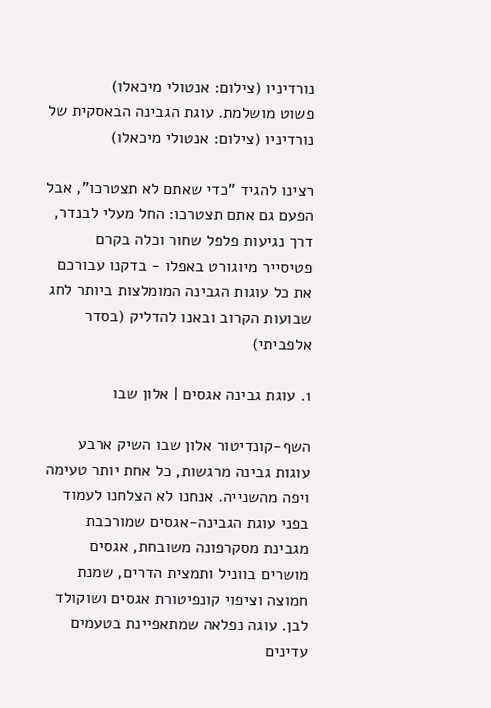נורדיניו (צילום: אנטולי מיכאלו)
פשוט מושלמת. עוגת הגבינה הבאסקית של נורדיניו (צילום: אנטולי מיכאלו)

רצינו להגיד "כדי שאתם לא תצטרכו", אבל הפעם גם אתם תצטרכו: החל מעלי לבנדר, דרך נגיעות פלפל שחור וכלה בקרם פטיסייר מיוגורט באפלו - בדקנו עבורכם את כל עוגות הגבינה המומלצות ביותר לחג שבועות הקרוב ובאנו להדליק (בסדר אלפביתי)

1. עוגת גבינה אגסים | אלון שבו

השף-קונדיטור אלון שבו השיק ארבע עוגות גבינה מרגשות, כל אחת יותר טעימה ויפה מהשנייה. אנחנו לא הצלחנו לעמוד בפני עוגת הגבינה-אגסים שמורכבת מגבינת מסקרפונה משובחת, אגסים מושרים בווניל ותמצית הדרים, שמנת חמוצה וציפוי קונפיטורת אגסים ושוקולד לבן. עוגה נפלאה שמתאפיינת בטעמים עדינים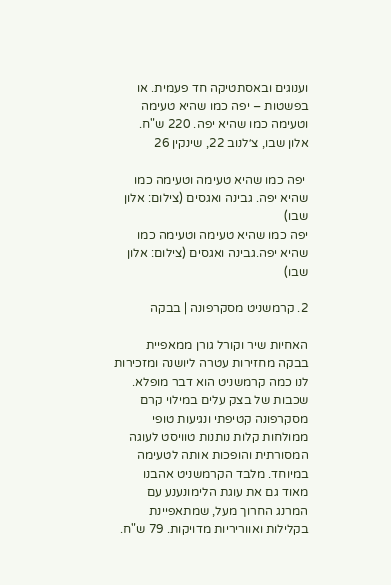וענוגים ובאסתטיקה חד פעמית. או בפשטות – יפה כמו שהיא טעימה וטעימה כמו שהיא יפה. 220 ש"ח.
אלון שבו, צ׳לנוב 22, שינקין 26

 יפה כמו שהיא טעימה וטעימה כמו שהיא יפה. גבינה ואגסים (צילום: אלון שבו)
יפה כמו שהיא טעימה וטעימה כמו שהיא יפה.גבינה ואגסים (צילום: אלון שבו)

2. קרמשניט מסקרפונה | בבקה

האחיות שיר וקורל גורן ממאפיית בבקה מחזירות עטרה ליושנה ומזכירות לנו כמה קרמשניט הוא דבר מופלא. שכבות של בצק עלים במילוי קרם מסקרפונה קטיפתי ונגיעות טופי ממולחות קלות נותנות טוויסט לעוגה המסורתית והופכות אותה לטעימה במיוחד. מלבד הקרמשניט אהבנו מאוד גם את עוגת הלימונענע עם המרנג החרוך מעל, שמתאפיינת בקלילות ואווריריות מדויקות. 79 ש"ח.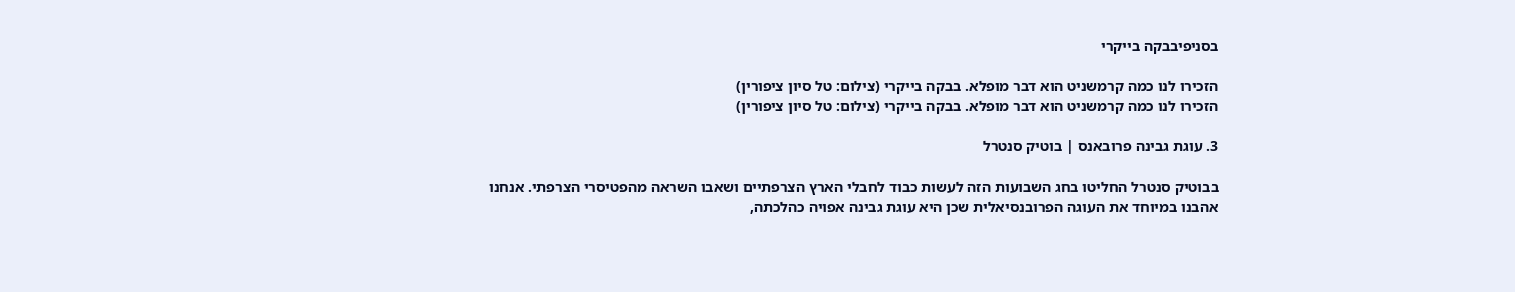בסניפיבבקה בייקרי

הזכירו לנו כמה קרמשניט הוא דבר מופלא. בבקה בייקרי (צילום: טל סיון ציפורין)
הזכירו לנו כמה קרמשניט הוא דבר מופלא. בבקה בייקרי (צילום: טל סיון ציפורין)

3. עוגת גבינה פרובאנס | בוטיק סנטרל

בבוטיק סנטרל החליטו בחג השבועות הזה לעשות כבוד לחבלי הארץ הצרפתיים ושאבו השראה מהפטיסרי הצרפתי. אנחנו אהבנו במיוחד את העוגה הפרובנסיאלית שכן היא עוגת גבינה אפויה כהלכתה,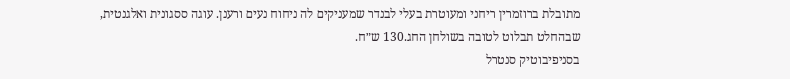מתובלת ברוזמרין ריחני ומעוטרת בעלי לבנדר שמעניקים לה ניחוח נעים ורענן. עוגה ססגונית ואלגנטית, שבהחלט תבלוט לטובה בשולחן החג.130 ש״ח.
בסניפיבוטיק סנטרל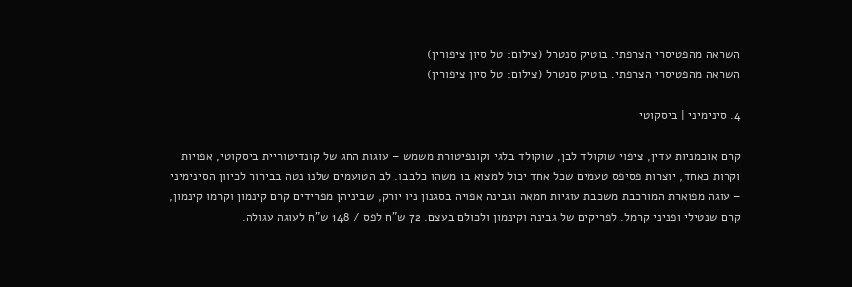השראה מהפטיסרי הצרפתי. בוטיק סנטרל (צילום: טל סיון ציפורין)
השראה מהפטיסרי הצרפתי. בוטיק סנטרל (צילום: טל סיון ציפורין)

4. סינימיני | ביסקוטי

קרם אוכמניות עדין, ציפוי שוקולד לבן, שוקולד בלגי וקונפיטורת משמש – עוגות החג של קונדיטוריית ביסקוטי, אפויות וקרות כאחד, יוצרות פסיפס טעמים שכל אחד יכול למצוא בו משהו כלבבו. לב הטועמים שלנו נטה בבירור לכיוון הסינימיני – עוגה מפוארת המורכבת משכבת עוגיות חמאה וגבינה אפויה בסגנון ניו יורק, שביניהן מפרידים קרם קינמון וקרמו קינמון, קרם שנטילי ופניני קרמל. לפריקים של גבינה וקינמון ולכולם בעצם. 72 ש"ח לפס / 148 ש"ח לעוגה עגולה.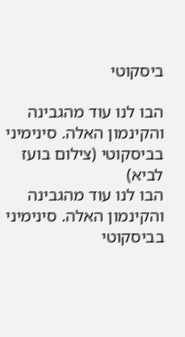ביסקוטי

הבו לנו עוד מהגבינה והקינמון האלה. סינימיני בביסקוטי (צילום בועז לביא)
הבו לנו עוד מהגבינה והקינמון האלה. סינימיני בביסקוטי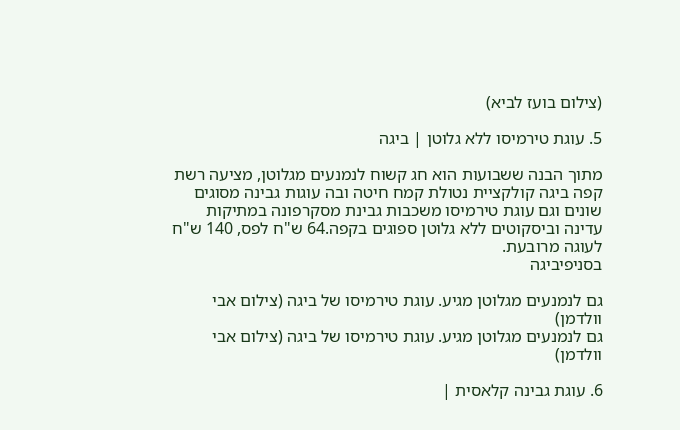(צילום בועז לביא)

5. עוגת טירמיסו ללא גלוטן | ביגה

מתוך הבנה ששבועות הוא חג קשוח לנמנעים מגלוטן, מציעה רשת קפה ביגה קולקציית נטולת קמח חיטה ובה עוגות גבינה מסוגים שונים וגם עוגת טירמיסו משכבות גבינת מסקרפונה במתיקות עדינה וביסקוטים ללא גלוטן ספוגים בקפה.64 ש"ח לפס, 140 ש"ח לעוגה מרובעת.
בסניפיביגה

גם לנמנעים מגלוטן מגיע. עוגת טירמיסו של ביגה (צילום אבי וולדמן)
גם לנמנעים מגלוטן מגיע. עוגת טירמיסו של ביגה (צילום אבי וולדמן)

6. עוגת גבינה קלאסית |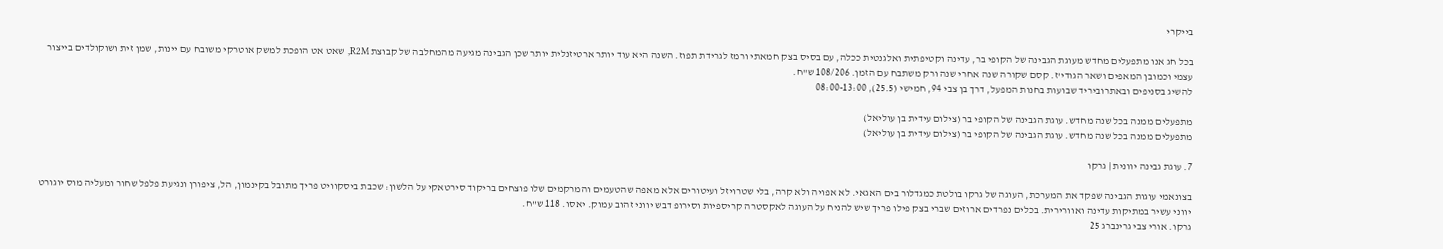בייקרי

בכל חג אנו מתפעלים מחדש מעוגת הגבינה של הקופי בר, עדינה וקטיפתית ואלגנטית ככלה, עם בסיס בצק חמאתי ורמז לגרידת תפוז. השנה היא עוד יותר ארטיזנלית יותר שכן הגבינה מגיעה מהמחלבה של קבוצת R2M, שאט אט הופכת למשק אוטרקי משובח עם יינות, שמן זית ושוקולדים בייצור עצמי וכמובן המאפים ושאר הגודי'ז. קסם שקורה שנה אחרי שנה ורק משתבח עם הזמן. 108/206 ש"ח.
להשיג בסניפים ובאתרוביריד שבועות בחנות המפעל, דרך בן צבי 94, חמישי (25.5), 08:00-13:00

מתפעלים ממנה בכל שנה מחדש. עוגת הגבינה של הקופי בר (צילום עידית בן עוליאל)
מתפעלים ממנה בכל שנה מחדש. עוגת הגבינה של הקופי בר (צילום עידית בן עוליאל)

7. עוגת גבינה יוונית | גרקו

בצונאמי עוגות הגבינה שפקד את המערכת, העוגה של גרקו בולטת כמגדלור בים האגאי. לא אפויה ולא קרה, בלי שטרויזל ועיטורים אלא מאפה שהטעמים והמרקמים שלו פוצחים בריקוד סירטאקי על הלשון: שכבת ביסקוויט פריך מתובל בקינמון, הל, ציפורן ונגיעת פלפל שחור ומעליה מוס יוגורט יווני עשיר במתיקות עדינה ואוורירית. בכלים נפרדים ארוזים שברי בצק פילו פריך שיש להניח על העוגה לאקסטרה קריספיות וסירופ דבש יווני זהוב עמוק. יאסו. 118 ש"ח.
גרקו. אורי צבי גרינברג 25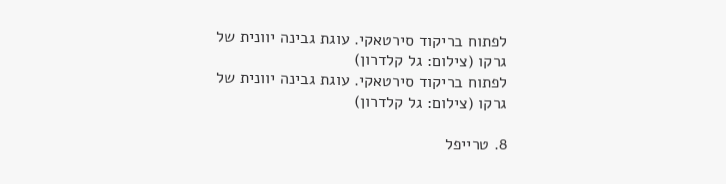לפתוח בריקוד סירטאקי. עוגת גבינה יוונית של גרקו (צילום: גל קלדרון)
לפתוח בריקוד סירטאקי. עוגת גבינה יוונית של גרקו (צילום: גל קלדרון)

8. טרייפל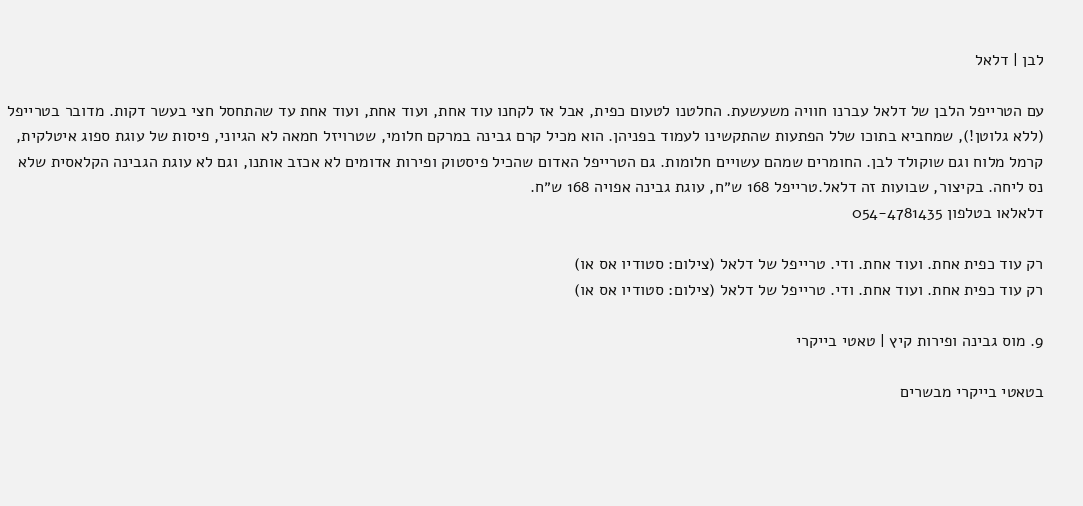לבן | דלאל

עם הטרייפל הלבן של דלאל עברנו חוויה משעשעת. החלטנו לטעום כפית, אבל אז לקחנו עוד אחת, ועוד אחת, ועוד אחת עד שהתחסל חצי בעשר דקות. מדובר בטרייפל (ללא גלוטן!), שמחביא בתוכו שלל הפתעות שהתקשינו לעמוד בפניהן. הוא מכיל קרם גבינה במרקם חלומי, שטרויזל חמאה לא הגיוני, פיסות של עוגת ספוג איטלקית, קרמל מלוח וגם שוקולד לבן. החומרים שמהם עשויים חלומות. גם הטרייפל האדום שהכיל פיסטוק ופירות אדומים לא אכזב אותנו, וגם לא עוגת הגבינה הקלאסית שלא נס ליחה. בקיצור, שבועות זה דלאל.טרייפל 168 ש״ח, עוגת גבינה אפויה 168 ש״ח.
דלאלאו בטלפון 054-4781435

רק עוד כפית אחת. ועוד אחת. ודי. טרייפל של דלאל (צילום: סטודיו אס או)
רק עוד כפית אחת. ועוד אחת. ודי. טרייפל של דלאל (צילום: סטודיו אס או)

9. מוס גבינה ופירות קיץ | טאטי בייקרי

בטאטי בייקרי מבשרים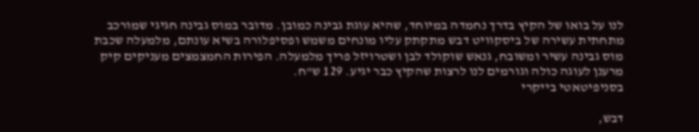לנו על בואו של הקיץ בדרך נחמדה במיוחד, שהיא עוגת גבינה כמובן. מדובר במוס גבינה חגיגי שמורכב מתחתית עשירה של ביסקוויט דבש מתקתק עליו מונחים משמש ופסיפלורה בשיא עונתם, מלמעלה שכבת מוס גבינה עשיר ומשובח, גנאש שוקולד לבן ושטרויזל פריך מלמעלה. הפירות החמצמצים מעניקים קיק מרענן לעוגה כולה וגורמים לנו לרצות שהקיץ כבר יגיע. 129 ש"ח.
בסניפיטאטי בייקרי

דבש,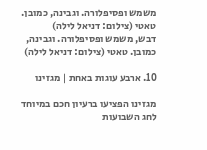משמש ופסיפלורה. וגבינה, כמובן. טאטי (צילום: דניאל לילה)
דבש, משמש ופסיפלורה. וגבינה, כמובן. טאטי (צילום: דניאל לילה)

10. ארבע עוגות באחת | מגזינו

מגזינו הפציעו ברעיון חכם במיוחד לחג השבועות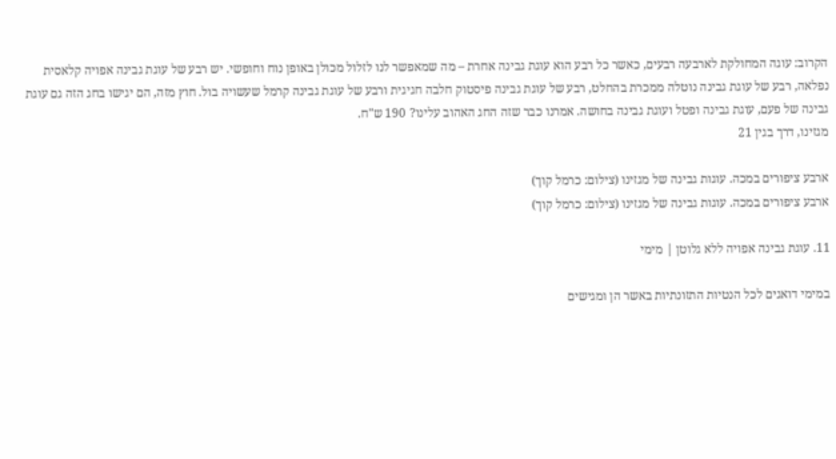הקרוב: עוגה המחולקת לארבעה רבעים, כאשר כל רבע הוא עוגת גבינה אחרת – מה שמאפשר לנו לזלול מכולן באופן נוח וחופשי. יש רבע של עוגת גבינה אפויה קלאסית נפלאה, רבע של עוגת גבינה נוטלה ממכרת בהחלט, רבע של עוגת גבינה פיסטוק חלבה חגיגית ורבע של עוגת גבינה קרמל שעשויה בול. חוץ מזה, הם יגישו בחג הזה גם עוגת גבינה של פעם, עוגת גבינה ופטל ועוגת גבינה בחושה. אמרנו כבר שזה החג האהוב עלינו? 190 ש"ח.
מגזינו, דרך בגין 21

ארבע ציפורים במכה. עוגות גבינה של מגזינו (צילום: כרמל קוך)
ארבע ציפורים במכה. עוגות גבינה של מגזינו (צילום: כרמל קוך)

11. עוגת גבינה אפויה ללא גלוטן | מימי

במימי דואגים לכל הנטיות התזונתיות באשר הן ומגישים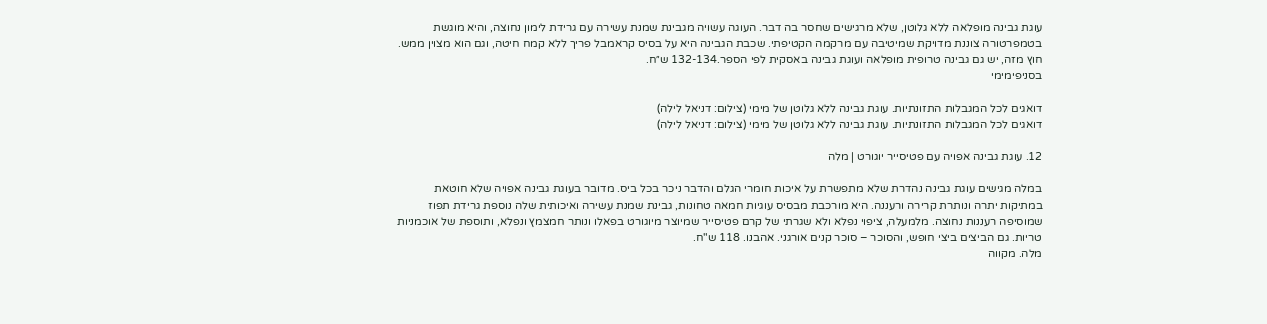עוגת גבינה מופלאה ללא גלוטן, שלא מרגישים שחסר בה דבר. העוגה עשויה מגבינת שמנת עשירה עם גרידת לימון נחוצה, והיא מוגשת בטמפרטורה צוננת מדויקת שמיטיבה עם מרקמה הקטיפתי. שכבת הגבינה היא על בסיס קראמבל פריך ללא קמח חיטה, וגם הוא מצוין ממש. חוץ מזה, יש גם גבינה טרופית מופלאה ועוגת גבינה באסקית לפי הספר.132-134 ש״ח.
בסניפימימי

דואגים לכל המגבלות התזונתיות. עוגת גבינה ללא גלוטן של מימי (צילום: דניאל לילה)
דואגים לכל המגבלות התזונתיות. עוגת גבינה ללא גלוטן של מימי (צילום: דניאל לילה)

12. עוגת גבינה אפויה עם פטיסייר יוגורט | מלה

במלה מגישים עוגת גבינה נהדרת שלא מתפשרת על איכות חומרי הגלם והדבר ניכר בכל ביס. מדובר בעוגת גבינה אפויה שלא חוטאת במתיקות יתרה ונותרת קרירה ורעננה. היא מורכבת מבסיס עוגיות חמאה טחונות, גבינת שמנת עשירה ואיכותית שלה נוספת גרידת תפוז שמוסיפה רעננות נחוצה. מלמעלה, ציפוי נפלא ולא שגרתי של קרם פטיסייר שמיוצר מיוגורט בפאלו ונותר חמצמץ ונפלא, ותוספת של אוכמניות טריות. גם הביצים ביצי חופש, והסוכר – סוכר קנים אורגני. אהבנו. 118 ש"ח.
מלה. מקווה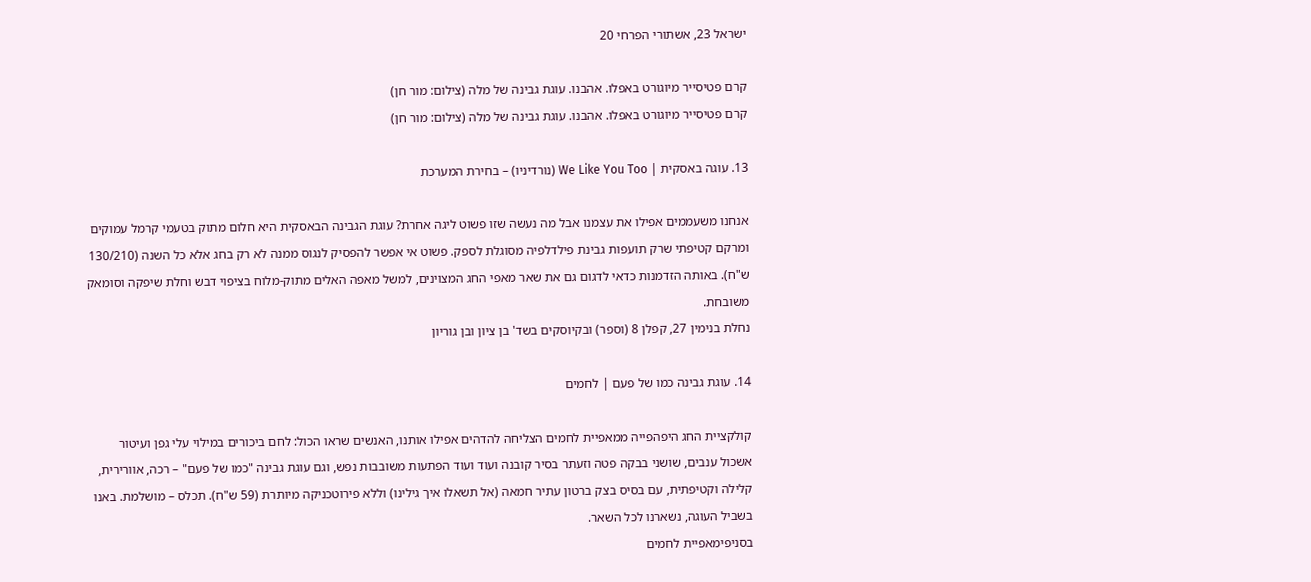ישראל 23, אשתורי הפרחי 20

קרם פטיסייר מיוגורט באפלו. אהבנו. עוגת גבינה של מלה (צילום: מור חן)
קרם פטיסייר מיוגורט באפלו. אהבנו. עוגת גבינה של מלה (צילום: מור חן)

13. עוגה באסקית | We Like You Too (נורדיניו) – בחירת המערכת

אנחנו משעממים אפילו את עצמנו אבל מה נעשה שזו פשוט ליגה אחרת? עוגת הגבינה הבאסקית היא חלום מתוק בטעמי קרמל עמוקים ומרקם קטיפתי שרק תועפות גבינת פילדלפיה מסוגלת לספק. פשוט אי אפשר להפסיק לנגוס ממנה לא רק בחג אלא כל השנה (130/210 ש"ח). באותה הזדמנות כדאי לדגום גם את שאר מאפי החג המצוינים, למשל מאפה האלים מתוק-מלוח בציפוי דבש וחלת שיפקה וסומאק משובחת.
נחלת בנימין 27, קפלן 8 (וספר) ובקיוסקים בשד' בן ציון ובן גוריון

14. עוגת גבינה כמו של פעם | לחמים

קולקציית החג היפהפייה ממאפיית לחמים הצליחה להדהים אפילו אותנו, האנשים שראו הכול: לחם ביכורים במילוי עלי גפן ועיטור אשכול ענבים, שושני בבקה פטה וזעתר בסיר קובנה ועוד ועוד הפתעות משובבות נפש, וגם עוגת גבינה "כמו של פעם" – רכה, אוורירית, קלילה וקטיפתית, עם בסיס בצק ברטון עתיר חמאה (אל תשאלו איך גילינו) וללא פירוטכניקה מיותרת (59 ש"ח). תכלס – מושלמת. באנו בשביל העוגה, נשארנו לכל השאר.
בסניפימאפיית לחמים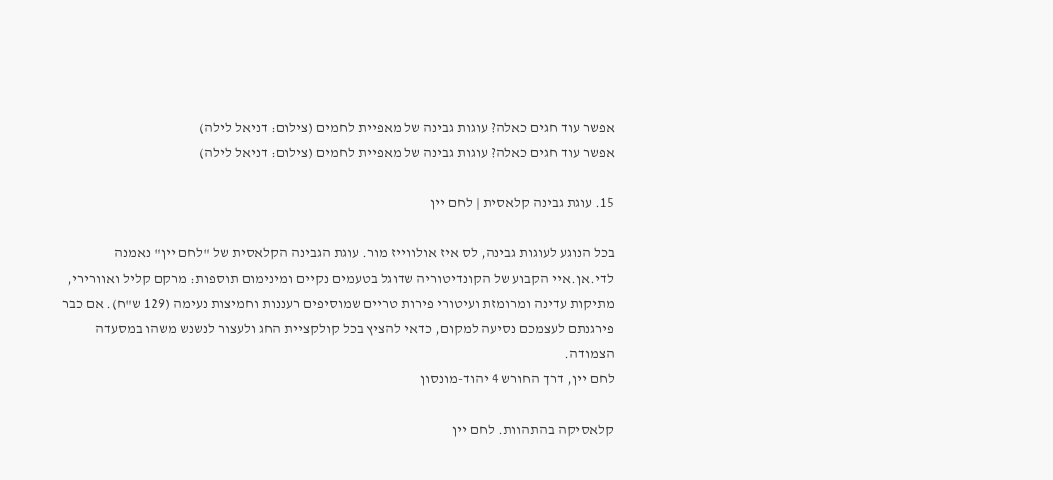אפשר עוד חגים כאלה? עוגות גבינה של מאפיית לחמים (צילום: דניאל לילה)
אפשר עוד חגים כאלה? עוגות גבינה של מאפיית לחמים (צילום: דניאל לילה)

15. עוגת גבינה קלאסית | לחם יין

בכל הנוגע לעוגות גבינה, לס איז אולווייז מור. עוגת הגבינה הקלאסית של "לחם יין" נאמנה לדי.אן.איי הקבוע של הקונדיטוריה שדוגל בטעמים נקיים ומינימום תוספות: מרקם קליל ואוורירי, מתיקות עדינה ומרומזת ועיטורי פירות טריים שמוסיפים רעננות וחמיצות נעימה (129 ש"ח). אם כבר פירגנתם לעצמכם נסיעה למקום, כדאי להציץ בכל קולקציית החג ולעצור לנשנש משהו במסעדה הצמודה.
לחם יין, דרך החורש 4 יהוד-מונסון

קלאסיקה בהתהוות. לחם יין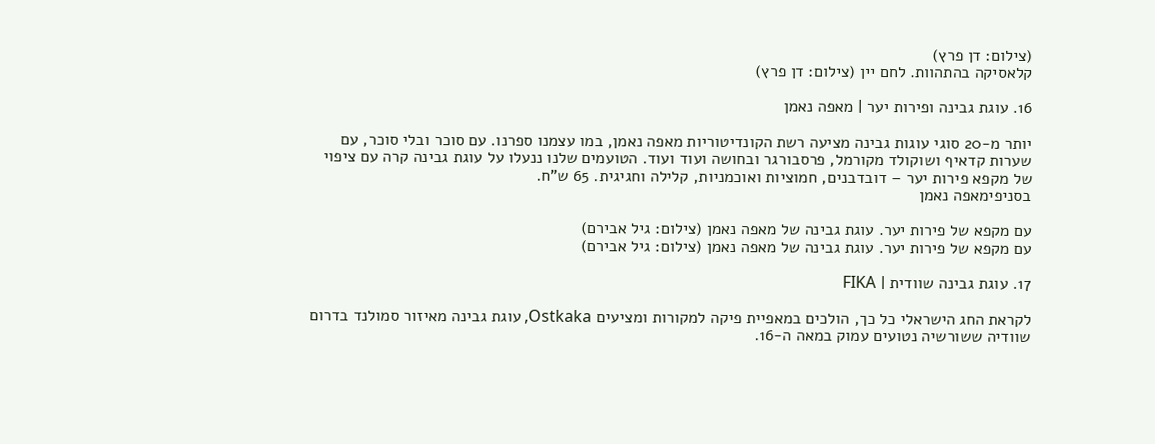(צילום: דן פרץ)
קלאסיקה בהתהוות. לחם יין (צילום: דן פרץ)

16. עוגת גבינה ופירות יער | מאפה נאמן

יותר מ-20 סוגי עוגות גבינה מציעה רשת הקונדיטוריות מאפה נאמן, במו עצמנו ספרנו. עם סוכר ובלי סוכר, עם שערות קדאיף ושוקולד מקורמל, פרסבורגר ובחושה ועוד ועוד. הטועמים שלנו ננעלו על עוגת גבינה קרה עם ציפוי של מקפא פירות יער – דובדבנים, חמוציות ואוכמניות, קלילה וחגיגית. 65 ש"ח.
בסניפימאפה נאמן

עם מקפא של פירות יער. עוגת גבינה של מאפה נאמן (צילום: גיל אבירם)
עם מקפא של פירות יער. עוגת גבינה של מאפה נאמן (צילום: גיל אבירם)

17. עוגת גבינה שוודית | FIKA

לקראת החג הישראלי כל כך, הולכים במאפיית פיקה למקורות ומציעים Ostkaka, עוגת גבינה מאיזור סמולנד בדרום שוודיה ששורשיה נטועים עמוק במאה ה-16.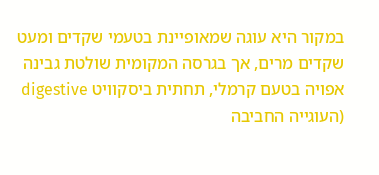במקור היא עוגה שמאופיינת בטעמי שקדים ומעט שקדים מרים, אך בגרסה המקומית שולטת גבינה אפויה בטעם קרמלי, תחתית ביסקוויט digestive (העוגייה החביבה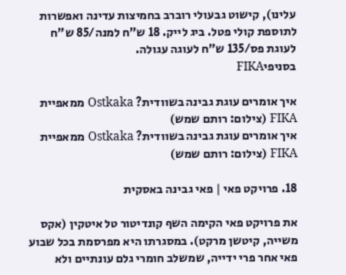עלינו), קישוט גבעולי רוברב בחמיצות עדינה ואפשרות לתוספת קולי פטל. ביג לייק. 18 ש"ח למנה/85 ש"ח לעוגת פס/135 ש"ח לעוגה עגולה.
בסניפיFIKA

איך אומרים עוגת גבינה בשוודית? Ostkaka ממאפיית FIKA (צילום: רותם שמש)
איך אומרים עוגת גבינה בשוודית? Ostkaka ממאפיית FIKA (צילום: רותם שמש)

18. פרויקט פאי | פאי גבינה באסקית

את פרויקט פאי הקימה השף קונדיטור טל איטקין (אקס משייה, קיטשן מרקט). במסגרתו היא מפרסמת בכל שבוע פאי אחר פרי ידייה, שמשלב חומרי גלם עונתיים ולא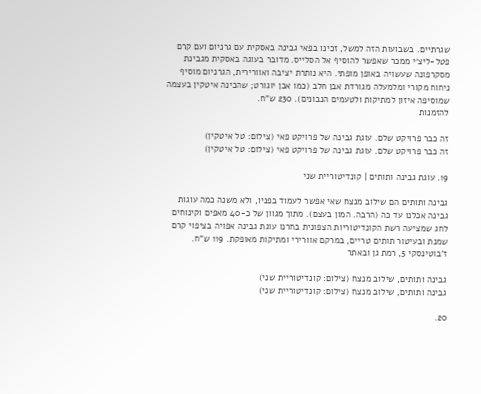שגרתיים. בשבועות הזה למשל, זכינו בפאי גבינה באסקית עם גרניום ועם קרם פטל-ליצ׳י ממכר שאפשר להוסיף אל הסלייס. מדובר בעוגה באסקית מגבינת מסקרפונה שעשויה באופן מופתי. היא נותרת יציבה ואוורירית, הגרניום מוסיף ניחוח מקורי ומלמעלה מגורדת אבן חלב (כמו אבן יוגורט; שהכינה איטקין בעצמה שמוסיפה איזון למתיקות ולטעמים הנבונים). 230 ש"ח.
להזמנות

זה כבר פרויקט שלם. עוגת גבינה של פרויקט פאי (צילום: טל איטקין)
זה כבר פרויקט שלם. עוגת גבינה של פרויקט פאי (צילום: טל איטקין)

19. עוגת גבינה ותותים | קונדיטוריית שני

גבינה ותותים הם שילוב מנצח שאי אפשר לעמוד בפניו, ולא משנה כמה עוגות גבינה אכלנו עד כה (הרבה. המון בעצם). מתוך מגוון של כ-40 מאפים וקינוחים לחג שמציעה רשת הקונדיטוריות הצפונית בחרנו עוגת גבינה אפויה בציפוי קרם שמנת ובעיטור תותים טריים, במרקם אוורירי ומתיקות מאופקת. 119 ש"ח.
ז'בוטינסקי 5, רמת גן ובאתר

גבינה ותותים, שילוב מנצח (צילום: קונדיטוריית שני)
גבינה ותותים, שילוב מנצח (צילום: קונדיטוריית שני)

20.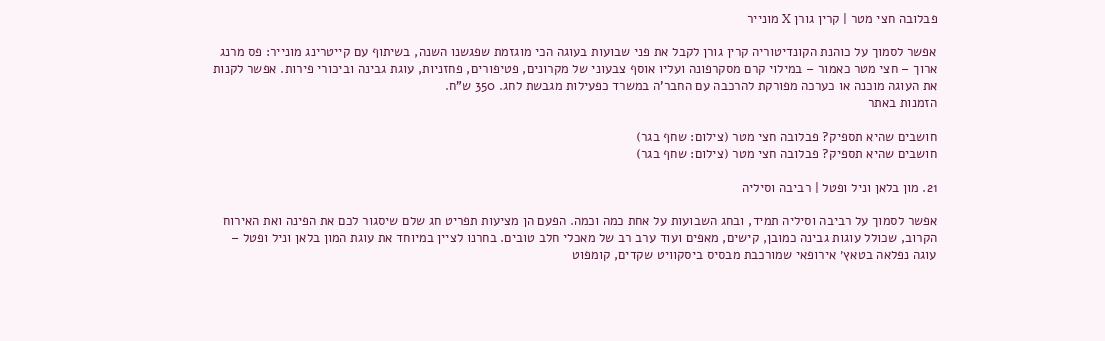פבלובה חצי מטר | קרין גורן X מונייר

אפשר לסמוך על כוהנת הקונדיטוריה קרין גורן לקבל את פני שבועות בעוגה הכי מוגזמת שפגשנו השנה, בשיתוף עם קייטרינג מונייר: פס מרנג ארוך – חצי מטר כאמור – במילוי קרם מסקרפונה ועליו אוסף צבעוני של מקרונים, פטיפורים, פחזניות, עוגת גבינה וביכורי פירות. אפשר לקנות את העוגה מוכנה או כערכה מפורקת להרכבה עם החבר'ה במשרד כפעילות מגבשת לחג. 350 ש"ח.
הזמנות באתר

חושבים שהיא תספיק? פבלובה חצי מטר (צילום: שחף בגר)
חושבים שהיא תספיק? פבלובה חצי מטר (צילום: שחף בגר)

21. מון בלאן וניל ופטל | רביבה וסיליה

אפשר לסמוך על רביבה וסיליה תמיד, ובחג השבועות על אחת כמה וכמה. הפעם הן מציעות תפריט חג שלם שיסגור לכם את הפינה ואת האירוח הקרוב, שכולל עוגות גבינה כמובן, קישים, מאפים ועוד ערב רב של מאכלי חלב טובים. בחרנו לציין במיוחד את עוגת המון בלאן וניל ופטל – עוגה נפלאה בטאץ׳ אירופאי שמורכבת מבסיס ביסקוויט שקדים, קומפוט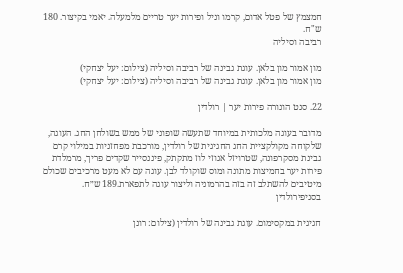חמצמץ של פטל אדום, קרמו וניל ופירות יער טריים מלמעלה. יאמי בקיצור. 180 ש"ח.
רביבה וסיליה

מון אמור מון בלאן. עוגת גבינה של רביבה וסיליה (צילום: יעל יצחקי)
מון אמור מון בלאן. עוגת גבינה של רביבה וסיליה (צילום: יעל יצחקי)

22. סנט הונורה פירות יער | רולדין

מדובר בעוגה מלכותית במיוחד שתעשה שופוני של ממש בשולחן החג. העוגה, שלקוחה מקולקציית החג החגיגית של רולדין, מורכבת מפחזניות במילוי קרם גבינת מסקרפונה, שטרויזל אגוזי לוז מתקתק, פיננסייר שקדים פריך, מרמלדת פירות יער בחמיצות מתונה ומוס שוקולד לבן. עוגה עם לא מעט מרכיבים שכולם מיטיבים להשתלב זה בזה בהרמוניה וליצור עוגה לתפארת.189 ש״ח.
בסניפירולדין

חגיגית במקסימום. עוגת גבינה של רולדין (צילום: רונן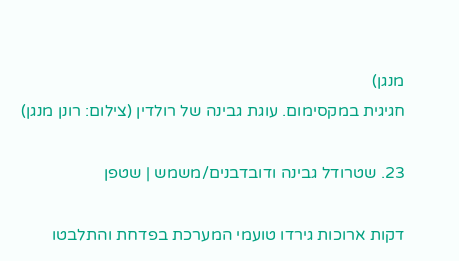מנגן)
חגיגית במקסימום. עוגת גבינה של רולדין (צילום: רונן מנגן)

23. שטרודל גבינה ודובדבנים/משמש | שטפן

דקות ארוכות גירדו טועמי המערכת בפדחת והתלבטו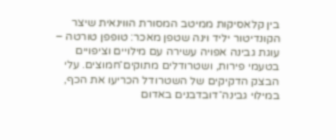בין קלאסיקות ממיטב המסורת הווינאית שיצר הקונדיטור יליד וינה שטפן מאכר: טופפן טורטה – עוגת גבינה אפויה עשירה עם מילויים וציפויים בטעמי פירות, ושטרודלים מתוקים־חמוצים. עלי הבצק הדקיקים של השטרודל הכריעו את הכף, במילוי גבינה־דובדבנים באדום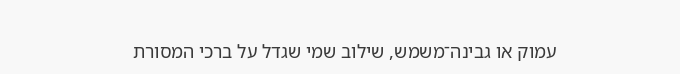עמוק או גבינה־משמש, שילוב שמי שגדל על ברכי המסורת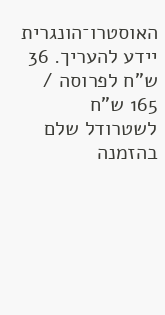האוסטרו־הונגרית יידע להעריך. 36 ש"ח לפרוסה / 165 ש"ח לשטרודל שלם בהזמנה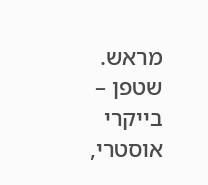מראש.
שטפן – בייקרי אוסטרי,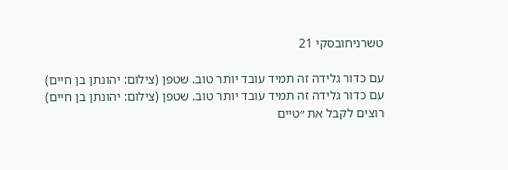טשרניחובסקי 21

עם כדור גלידה זה תמיד עובד יותר טוב. שטפן (צילום: יהונתן בן חיים)
עם כדור גלידה זה תמיד עובד יותר טוב. שטפן (צילום: יהונתן בן חיים)
רוצים לקבל את ״טיים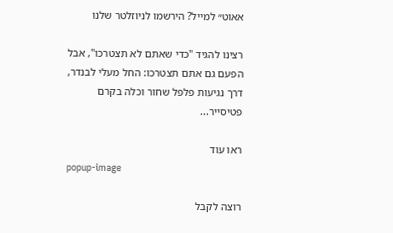אאוט״ למייל? הירשמו לניוזלטר שלנו

רצינו להגיד "כדי שאתם לא תצטרכו", אבל הפעם גם אתם תצטרכו: החל מעלי לבנדר, דרך נגיעות פלפל שחור וכלה בקרם פטיסייר...

ראו עוד
popup-image

רוצה לקבל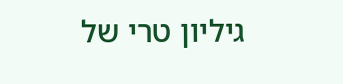גיליון טרי של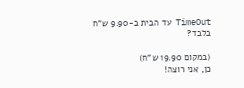TimeOut עד הבית ב-9.90 ש"ח בלבד?

(במקום 19.90 ש"ח)
כן, אני רוצה!